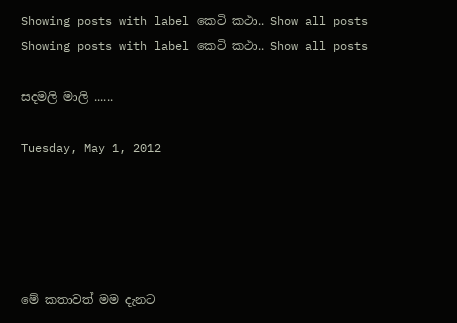Showing posts with label කෙටි කථා.. Show all posts
Showing posts with label කෙටි කථා.. Show all posts

සදමලි මාලි ......

Tuesday, May 1, 2012





මේ කතාවත් මම දැනට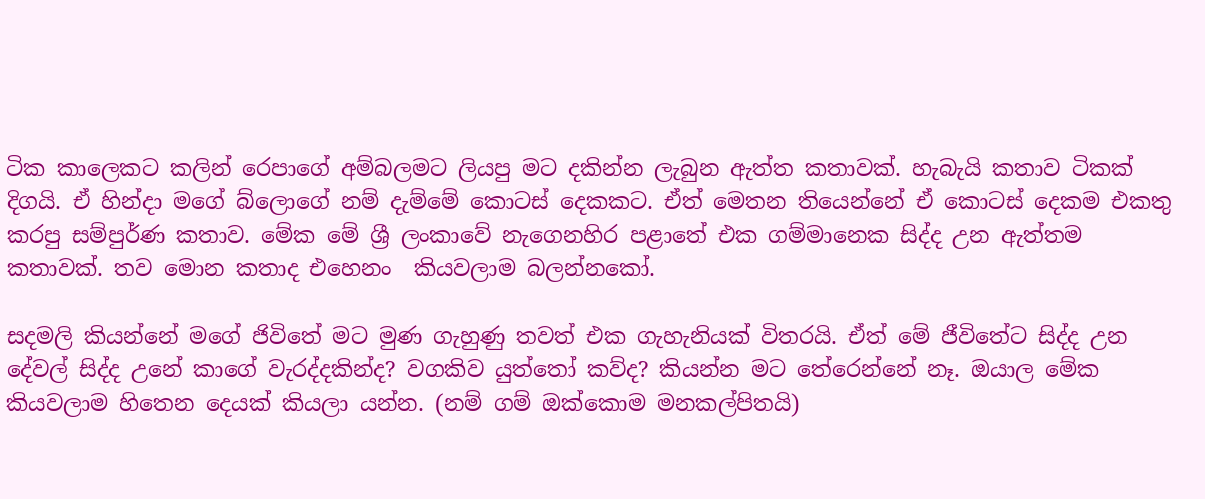ටික කාලෙකට කලින් රෙපාගේ අම්බලමට ලියපු මට දකින්න ලැබුන ඇත්ත කතාවක්. හැබැයි කතාව ටිකක් දිගයි. ඒ හින්දා මගේ බ්ලොගේ නම් දැම්මේ කොටස් දෙකකට. ඒත් මෙතන තියෙන්නේ ඒ කොටස් දෙකම එකතු කරපු සම්පුර්ණ කතාව. මේක මේ ශ්‍රී ලංකාවේ නැගෙනහිර පළාතේ එක ගම්මානෙක සිද්ද උන ඇත්තම කතාවක්. තව මොන කතාද එහෙනං  කියවලාම බලන්නකෝ.

සදමලි කියන්නේ මගේ ජිවිතේ මට මුණ ගැහුණු තවත් එක ගැහැනියක් විතරයි. ඒත් මේ ජීවිතේට සිද්ද උන දේවල් සිද්ද උනේ කාගේ වැරද්දකින්ද? වගකිව යුත්තෝ කව්ද? කියන්න මට තේරෙන්නේ නෑ. ඔයාල මේක කියවලාම හිතෙන දෙයක් කියලා යන්න. (නම් ගම් ඔක්කොම මනකල්පිතයි)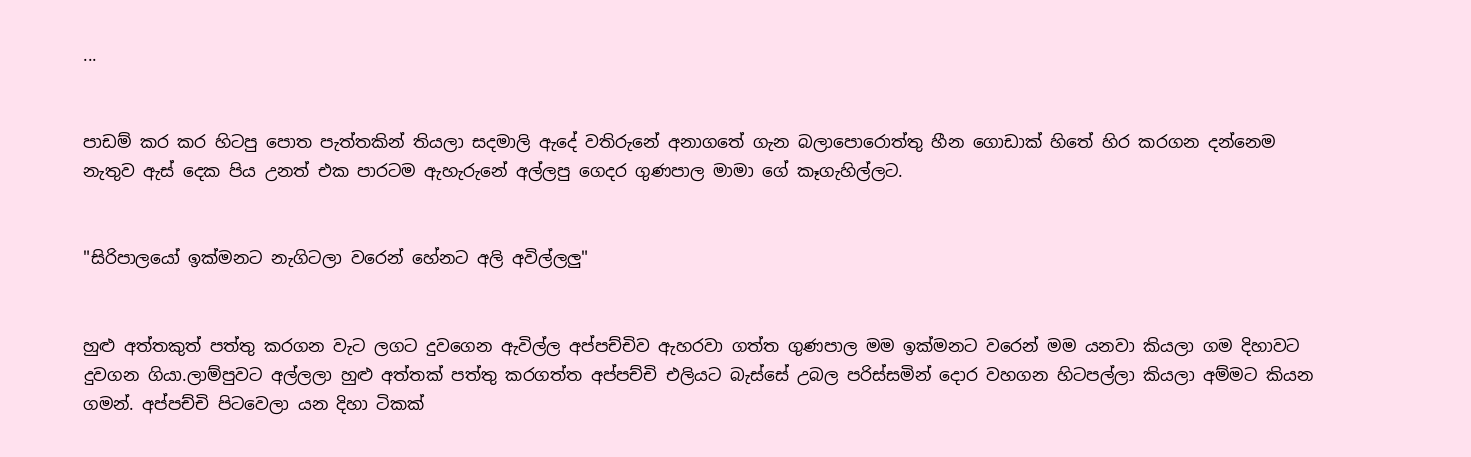...


පාඩම් කර කර හිටපු පොත පැත්තකින් තියලා සදමාලි ඇදේ වතිරුනේ අනාගතේ ගැන බලාපොරොත්තු හීන ගොඩාක් හිතේ හිර කරගන දන්නෙම නැතුව ඇස් දෙක පිය උනත් එක පාරටම ඇහැරුනේ අල්ලපු ගෙදර ගුණපාල මාමා ගේ කෑගැහිල්ලට.


"සිරිපාලයෝ ඉක්මනට නැගිටලා වරෙන් හේනට අලි අවිල්ලලු"


හුළු අත්තකුත් පත්තු කරගන වැට ලගට දුවගෙන ඇවිල්ල අප්පච්චිව ඇහරවා ගත්ත ගුණපාල මම ඉක්මනට වරෙන් මම යනවා කියලා ගම දිහාවට දුවගන ගියා.ලාම්පුවට අල්ලලා හුළු අත්තක් පත්තු කරගත්ත අප්පච්චි එලියට බැස්සේ උබල පරිස්සමින් දොර වහගන හිටපල්ලා කියලා අම්මට කියන ගමන්. අප්පච්චි පිටවෙලා යන දිහා ටිකක්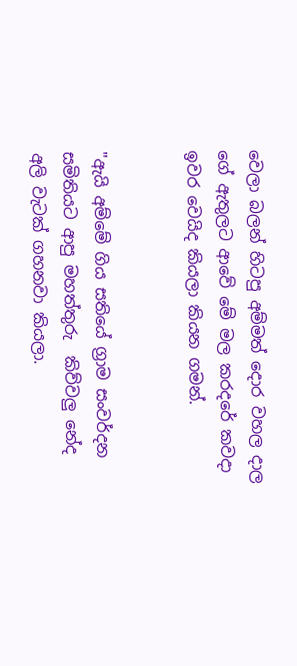වෙලා බලන් හිටපු අම්මත් දොර වහල දාල ගේ ඇතුලට ආවේ මේ මල කරදරේ කවදා ඉවර වෙයිද කියලා කියන ගමන්.


"ඇයි අම්මේ ගිය සතියේ ග්‍රාම සංවර්දන සමිතියට ආපු මහත්තුරු  කිව්වලු නේද අලි වැටක් ගහනවා කියලා.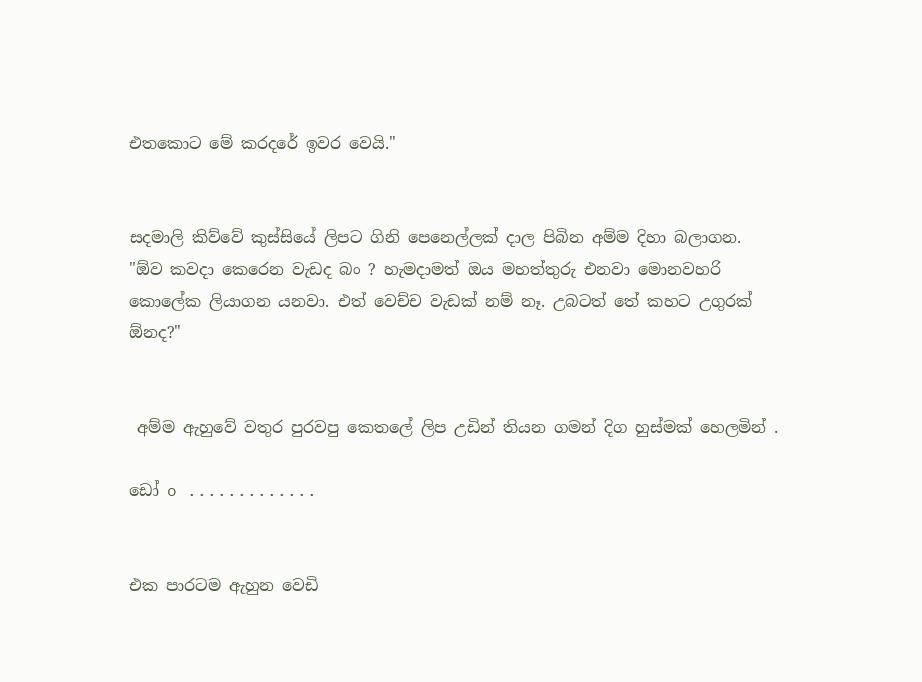එතකොට මේ කරදරේ ඉවර වෙයි."


සදමාලි කිව්වේ කුස්සියේ ලිපට ගිනි පෙනෙල්ලක් දාල පිබින අම්ම දිහා බලාගන.
"ඕව කවදා කෙරෙන වැඩද බං ? හැමදාමත් ඔය මහත්තුරු එනවා මොනවහරි කොලේක ලියාගන යනවා. එත් වෙච්ච වැඩක් නම් නෑ. උබටත් තේ කහට උගුරක් ඕනද?"


 අම්ම ඇහුවේ වතුර පුරවපු කෙතලේ ලිප උඩින් තියන ගමන් දිග හුස්මක් හෙලමින් .

ඩෝ o .............


එක පාරටම ඇහුන වෙඩි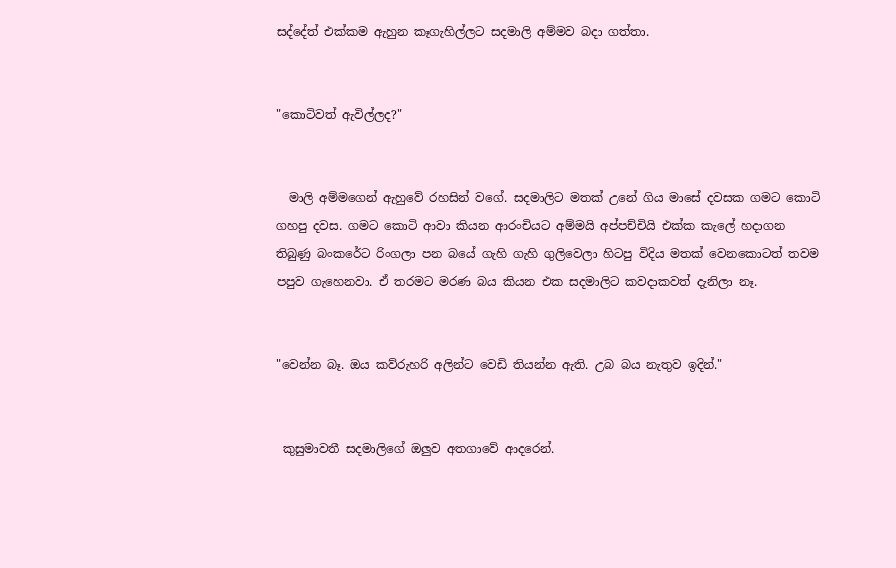සද්දේත් එක්කම ඇහුන කෑගැහිල්ලට සදමාලි අම්මව බදා ගත්තා.


"කොටිවත් ඇවිල්ලද?"


  මාලි අම්මගෙන් ඇහුවේ රහසින් වගේ. සදමාලිට මතක් උනේ ගිය මාසේ දවසක ගමට කොටි ගහපු දවස. ගමට කොටි ආවා කියන ආරංචියට අම්මයි අප්පච්චියි එක්ක කැලේ හදාගන තිබුණු බංකරේට රිංගලා පන බයේ ගැහි ගැහි ගුලිවෙලා හිටපු විදිය මතක් වෙනකොටත් තවම පපුව ගැහෙනවා. ඒ තරමට මරණ බය කියන එක සදමාලිට කවදාකවත් දැනිලා නෑ.


"වෙන්න බෑ. ඔය කව්රුහරි අලින්ට වෙඩි තියන්න ඇති. උබ බය නැතුව ඉදින්."


 කුසුමාවතී සදමාලිගේ ඔලුව අතගාවේ ආදරෙන්.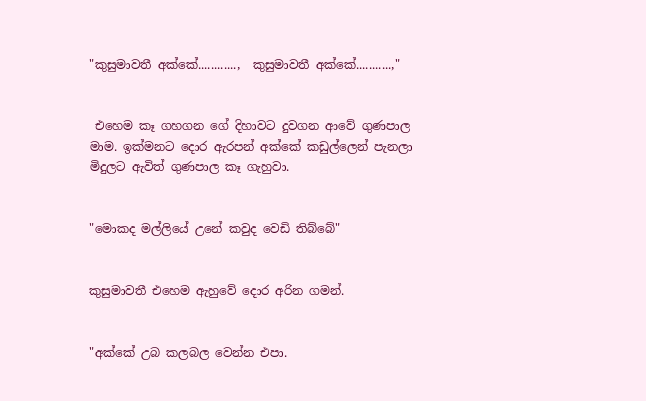"කුසුමාවතී අක්කේ............,  කුසුමාවතී අක්කේ...........,"


 එහෙම කෑ ගහගන ගේ දිහාවට දුවගන ආවේ ගුණපාල මාම. ඉක්මනට දොර ඇරපන් අක්කේ කඩුල්ලෙන් පැනලා මිදුලට ඇවිත් ගුණපාල කෑ ගැහුවා.


"මොකද මල්ලියේ උනේ කවුද වෙඩි තිබ්බේ"


කුසුමාවතී එහෙම ඇහුවේ දොර අරින ගමන්.


"අක්කේ උබ කලබල වෙන්න එපා.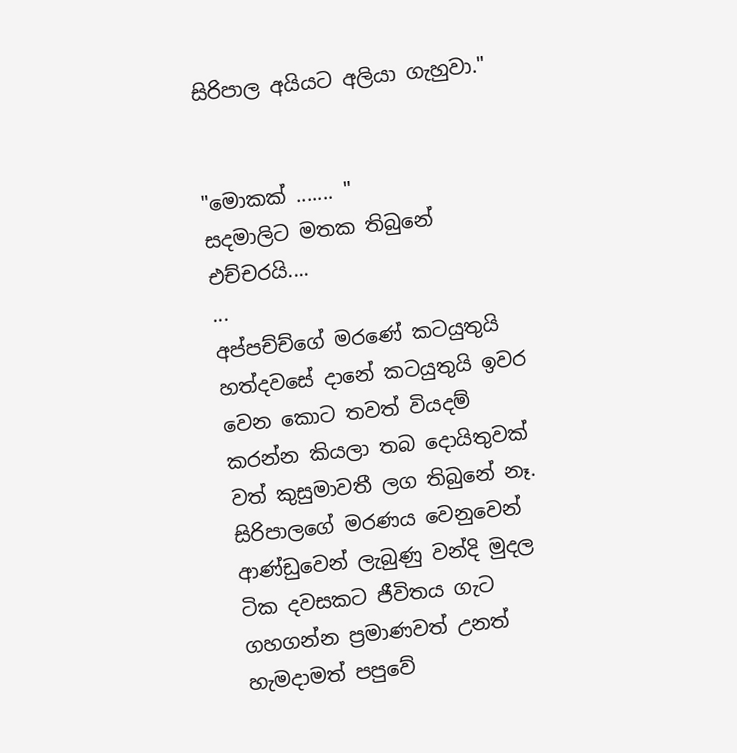සිරිපාල අයියට අලියා ගැහුවා."


"මොකක් ....... "
සදමාලිට මතක තිබුනේ එච්චරයි....
...
අප්පච්ච්ගේ මරණේ කටයුතුයි හත්දවසේ දානේ කටයුතුයි ඉවර වෙන කොට තවත් වියදම් කරන්න කියලා තබ දොයිතුවක් වත් කුසුමාවතී ලග තිබුනේ නෑ. සිරිපාලගේ මරණය වෙනුවෙන් ආණ්ඩුවෙන් ලැබුණු වන්දි මුදල ටික දවසකට ජීවිතය ගැට ගහගන්න ප්‍රමාණවත් උනත් හැමදාමත් පපුවේ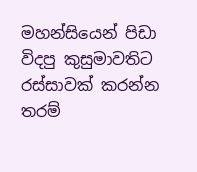මහන්සියෙන් පිඩා විදපු කුසුමාවතිට රස්සාවක් කරන්න තරම්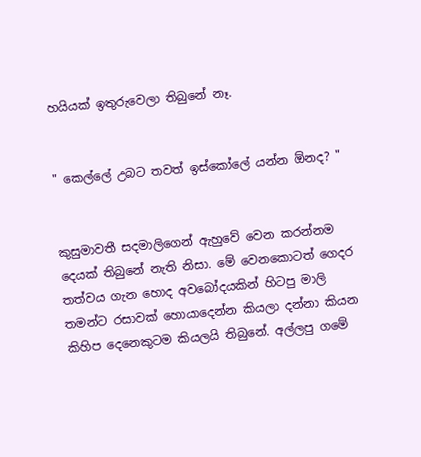හයියක් ඉතුරුවෙලා තිබුනේ නෑ.


" කෙල්ලේ උබට තවත් ඉස්කෝලේ යන්න ඕනද? "


කුසුමාවතී සදමාලිගෙන් ඇහුවේ වෙන කරන්නම දෙයක් තිබුනේ නැති නිසා. මේ වෙනකොටත් ගෙදර තත්වය ගැන හොද අවබෝදයකින් හිටපු මාලි තමන්ට රසාවක් හොයාදෙන්න කියලා දන්නා කියන කිහිප දෙනෙකුටම කියලයි තිබුනේ. අල්ලපු ගමේ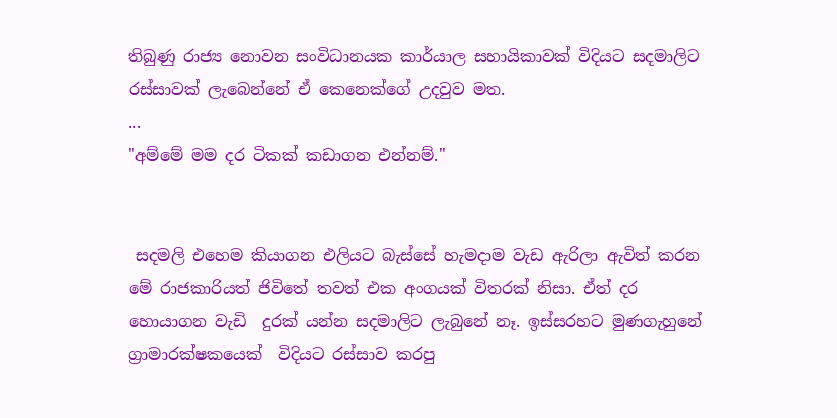තිබුණු රාජ්‍ය නොවන සංවිධානයක කාර්යාල සහායිකාවක් විදියට සදමාලිට රස්සාවක් ලැබෙන්නේ ඒ කෙනෙක්ගේ උදවුව මත.
...
"අම්මේ මම දර ටිකක් කඩාගන එන්නම්."


 සදමලි එහෙම කියාගන එලියට බැස්සේ හැමදාම වැඩ ඇරිලා ඇවිත් කරන මේ රාජකාරියත් ජිවිතේ තවත් එක අංගයක් විතරක් නිසා. ඒත් දර හොයාගන වැඩි  දුරක් යන්න සදමාලිට ලැබුනේ නෑ. ඉස්සරහට මුණගැහුනේ ග්‍රාමාරක්ෂකයෙක්  විදියට රස්සාව කරපු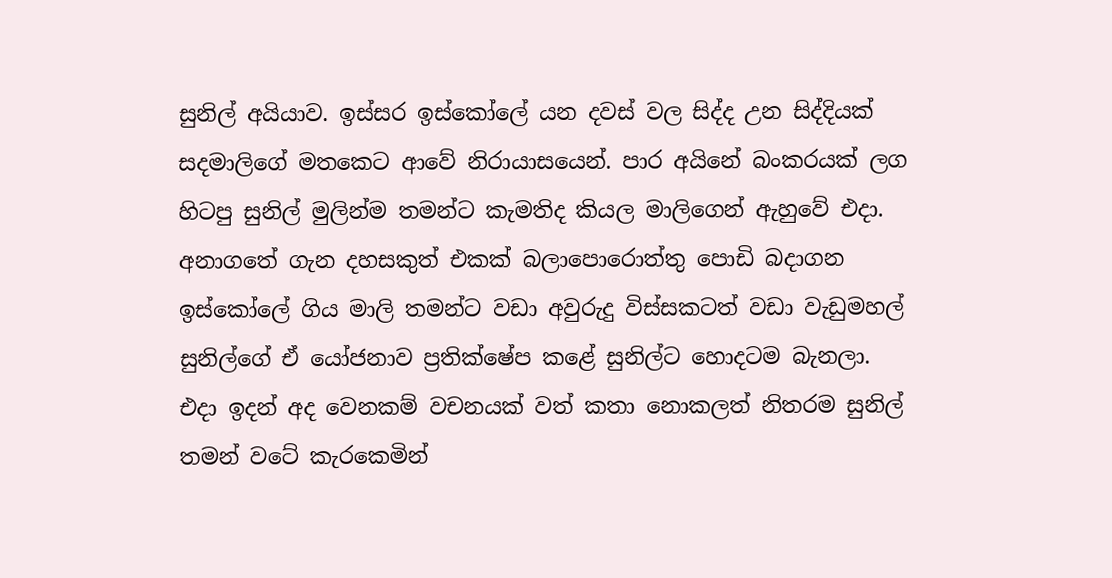සුනිල් අයියාව. ඉස්සර ඉස්කෝලේ යන දවස් වල සිද්ද උන සිද්දියක්  සදමාලිගේ මතකෙට ආවේ නිරායාසයෙන්. පාර අයිනේ බංකරයක් ලග හිටපු සුනිල් මුලින්ම තමන්ට කැමතිද කියල මාලිගෙන් ඇහුවේ එදා. අනාගතේ ගැන දහසකුත් එකක් බලාපොරොත්තු පොඩි බදාගන ඉස්කෝලේ ගිය මාලි තමන්ට වඩා අවුරුදු විස්සකටත් වඩා වැඩුමහල් සුනිල්ගේ ඒ යෝජනාව ප්‍රතික්ෂේප කළේ සුනිල්ට හොදටම බැනලා. එදා ඉදන් අද වෙනකම් වචනයක් වත් කතා නොකලත් නිතරම සුනිල් තමන් වටේ කැරකෙමින්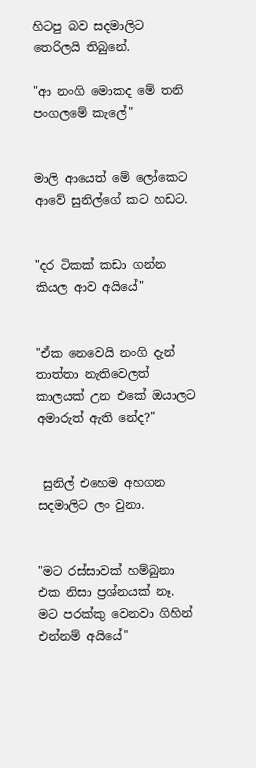හිටපු බව සදමාලිට තෙරිලයි තිබුනේ.

"ආ නංගි මොකද මේ තනි පංගලමේ කැලේ"


මාලි ආයෙත් මේ ලෝකෙට ආවේ සුනිල්ගේ කට හඩට.


"දර ටිකක් කඩා ගන්න කියල ආව අයියේ"


"ඒක නෙවෙයි නංගි දැන් තාත්තා නැතිවෙලත් කාලයක් උන එකේ ඔයාලට අමාරුත් ඇති නේද?"


 සුනිල් එහෙම අහගන සදමාලිට ලං වුනා.


"මට රස්සාවක් හම්බුනා එක නිසා ප්‍රශ්නයක් නෑ. මට පරක්කු වෙනවා ගිහින් එන්නම් අයියේ"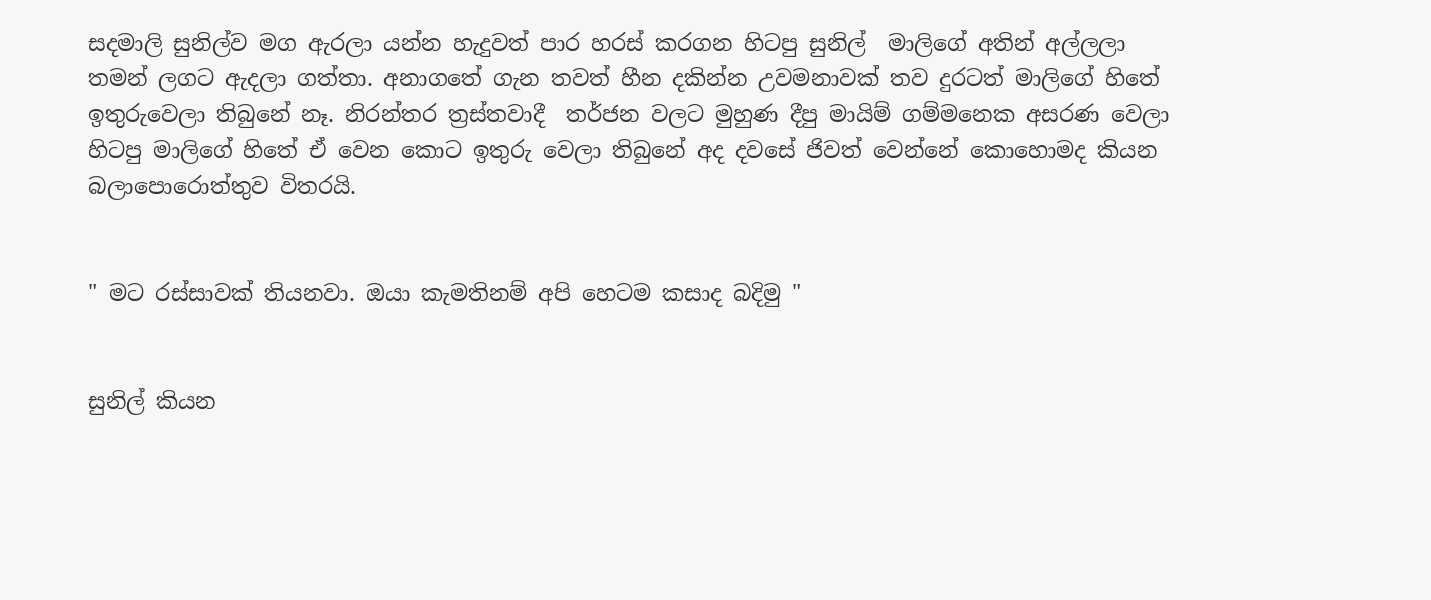සදමාලි සුනිල්ව මග ඇරලා යන්න හැදුවත් පාර හරස් කරගන හිටපු සුනිල්  මාලිගේ අතින් අල්ලලා තමන් ලගට ඇදලා ගත්තා. අනාගතේ ගැන තවත් හීන දකින්න උවමනාවක් තව දුරටත් මාලිගේ හිතේ ඉතුරුවෙලා තිබුනේ නෑ. නිරන්තර ත්‍රස්තවාදී  තර්ජන වලට මුහුණ දීපු මායිම් ගම්මනෙක අසරණ වෙලා හිටපු මාලිගේ හිතේ ඒ වෙන කොට ඉතුරු වෙලා තිබුනේ අද දවසේ ජිවත් වෙන්නේ කොහොමද කියන බලාපොරොත්තුව විතරයි.


" මට රස්සාවක් තියනවා. ඔයා කැමතිනම් අපි හෙටම කසාද බදිමු "


සුනිල් කියන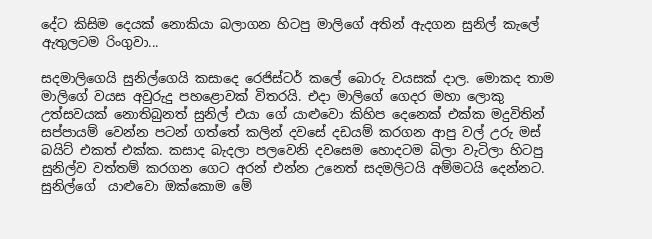දේට කිසිම දෙයක් නොකියා බලාගන හිටපු මාලිගේ අතින් ඇදගන සුනිල් කැලේ ඇතුලටම රිංගුවා...

සදමාලිගෙයි සුනිල්ගෙයි කසාදෙ රෙජිස්ටර් කලේ බොරු වයසක් දාල. මොකද තාම මාලිගේ වයස අවුරුදු පහළොවක් විතරයි. එදා මාලිගේ ගෙදර මහා ලොකු උත්සවයක් නොතිබුනත් සුනිල් එයා ගේ යාළුවො කිහිප දෙනෙක් එක්ක මදුවිතින් සප්පායම් වෙන්න පටන් ගත්තේ කලින් දවසේ දඩයම් කරගන ආපු වල් උරු මස් බයිට් එකත් එක්ක. කසාද බැදලා පලවෙනි දවසෙම හොදටම බිලා වැටිලා හිටපු සුනිල්ව වත්තම් කරගන ගෙට අරන් එන්න උනෙත් සදමලිටයි අම්මටයි දෙන්නට. සුනිල්ගේ  යාළුවො ඔක්කොම මේ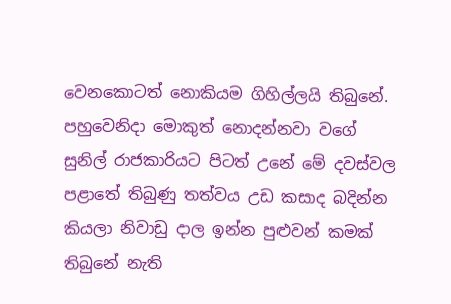වෙනකොටත් නොකියම ගිහිල්ලයි තිබුනේ.
පහුවෙනිදා මොකුත් නොදන්නවා වගේ සුනිල් රාජකාරියට පිටත් උනේ මේ දවස්වල පළාතේ තිබුණු තත්වය උඩ කසාද බදින්න කියලා නිවාඩු දාල ඉන්න පුළුවන් කමක් තිබුනේ නැති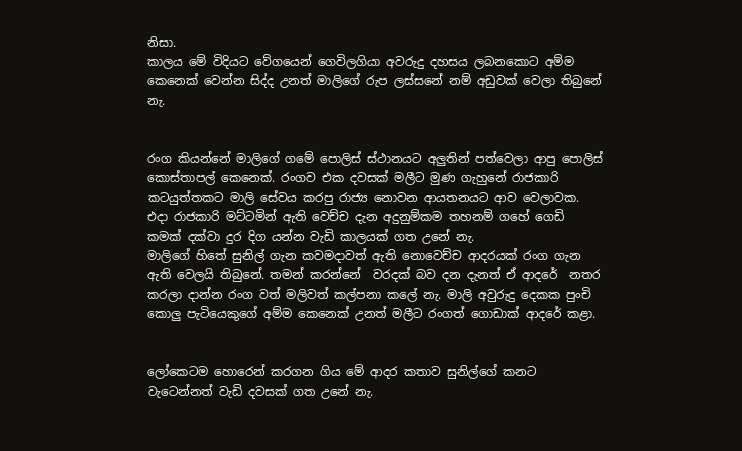නිසා.
කාලය මේ විදියට වේගයෙන් ගෙවිලගියා අවරුදු දහසය ලබනකොට අම්ම කෙනෙක් වෙන්න සිද්ද උනත් මාලිගේ රුප ලස්සනේ නම් අඩුවක් වෙලා තිබුනේ නැ.


රංග කියන්නේ මාලිගේ ගමේ පොලිස් ස්ථානයට අලුතින් පත්වෙලා ආපු පොලිස් කොස්තාපල් කෙනෙක්. රංගව එක දවසක් මලීට මුණ ගැහුනේ රාජකාරි කටයුත්තකට මාලි සේවය කරපු රාජ්‍ය නොවන ආයතනයට ආව වෙලාවක. එදා රාජකාරි මට්ටමින් ඇති වෙච්ච දැන අදුනුම්කම තහනම් ගහේ ගෙඩි කමක් දක්වා දුර දිග යන්න වැඩි කාලයක් ගත උනේ නැ.
මාලිගේ හිතේ සුනිල් ගැන කවමදාවත් ඇති නොවෙච්ච ආදරයක් රංග ගැන ඇති වෙලයි තිබුනේ. තමන් කරන්නේ  වරදක් බව දන දැනත් ඒ ආදරේ  නතර කරලා දාන්න රංග වත් මලිවත් කල්පනා කලේ නැ. මාලි අවුරුදු දෙකක පුංචි කොලු පැටියෙකුගේ අම්ම කෙනෙක් උනත් මලීට රංගත් ගොඩාක් ආදරේ කළා.


ලෝකෙටම හොරෙන් කරගන ගිය මේ ආදර කතාව සුනිල්ගේ කනට වැටෙන්නත් වැඩි දවසක් ගත උනේ නැ.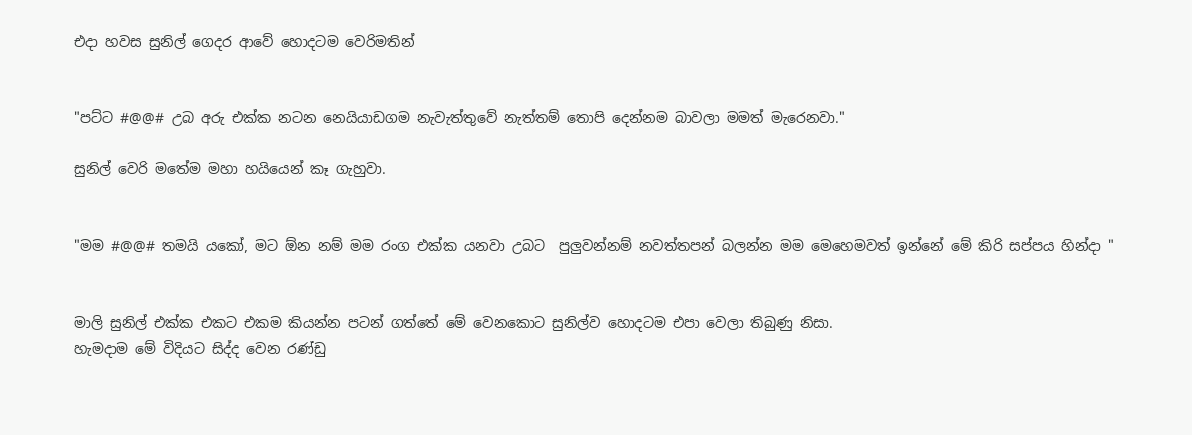එදා හවස සුනිල් ගෙදර ආවේ හොදටම වෙරිමතින්


"පට්ට #@@# උබ අරු එක්ක නටන නෙයියාඩගම නැවැත්තුවේ නැත්තම් තොපි දෙන්නම බාවලා මමත් මැරෙනවා."

සුනිල් වෙරි මතේම මහා හයියෙන් කෑ ගැහුවා.


"මම #@@# තමයි යකෝ, මට ඕන නම් මම රංග එක්ක යනවා උබට  පුලුවන්නම් නවත්තපන් බලන්න මම මෙහෙමවත් ඉන්නේ මේ කිරි සප්පය හින්දා "


මාලි සුනිල් එක්ක එකට එකම කියන්න පටන් ගත්තේ මේ වෙනකොට සුනිල්ව හොදටම එපා වෙලා තිබුණු නිසා.
හැමදාම මේ විදියට සිද්ද වෙන රණ්ඩු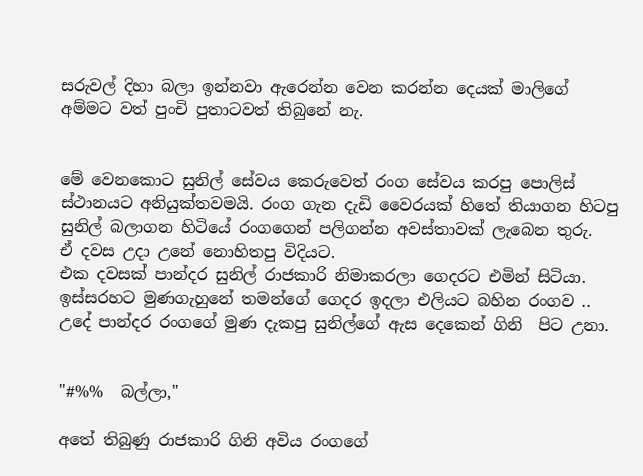සරුවල් දිහා බලා ඉන්නවා ඇරෙන්න වෙන කරන්න දෙයක් මාලිගේ අම්මට වත් පුංචි පුතාටවත් තිබුනේ නැ.


මේ වෙනකොට සුනිල් සේවය කෙරුවෙත් රංග සේවය කරපු පොලිස් ස්ථානයට අනියුක්තවමයි. රංග ගැන දැඩි වෛරයක් හිතේ තියාගන හිටපු  සුනිල් බලාගන හිටියේ රංගගෙන් පලිගන්න අවස්තාවක් ලැබෙන තුරු.
ඒ දවස උදා උනේ නොහිතපු විදියට.
එක දවසක් පාන්දර සුනිල් රාජකාරි නිමාකරලා ගෙදරට එමින් සිටියා. ඉස්සරහට මුණගැහුනේ තමන්ගේ ගෙදර ඉදලා එලියට බහින රංගව ..
උදේ පාන්දර රංගගේ මුණ දැකපු සුනිල්ගේ ඇස දෙකෙන් ගිනි  පිට උනා.


"#%%  බල්ලා,"

අතේ තිබුණු රාජකාරි ගිනි අවිය රංගගේ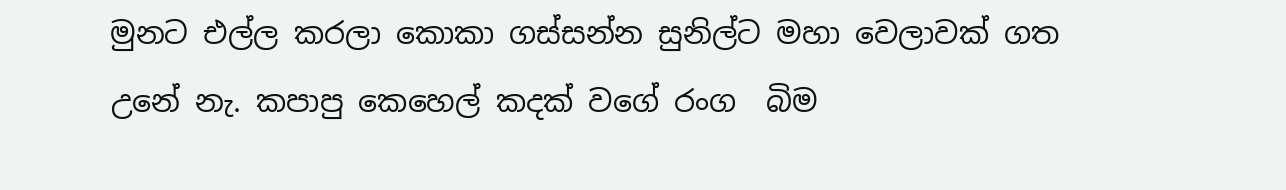මුනට එල්ල කරලා කොකා ගස්සන්න සුනිල්ට මහා වෙලාවක් ගත උනේ නැ. කපාපු කෙහෙල් කදක් වගේ රංග  බිම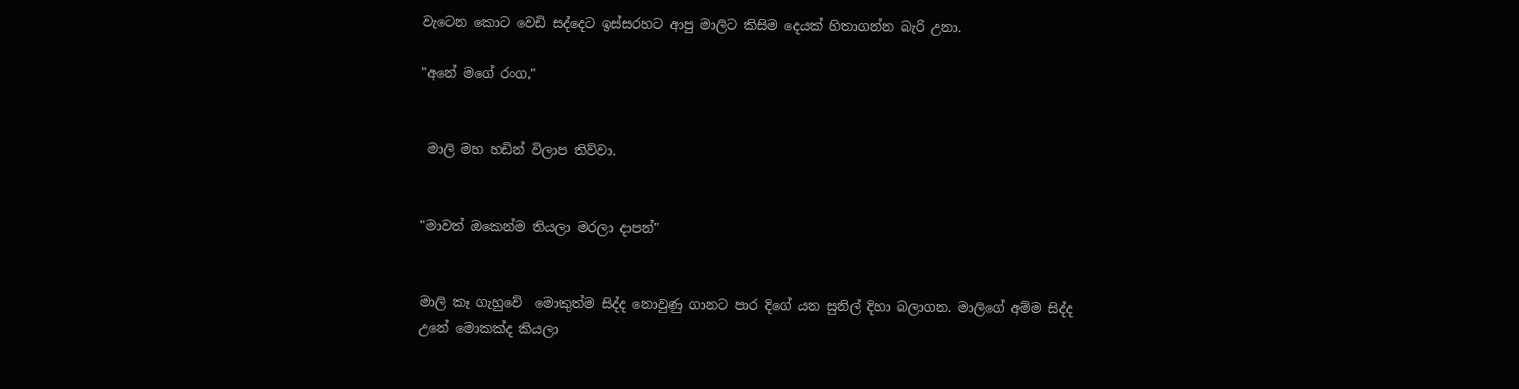වැටෙන කොට වෙඩි සද්දෙට ඉස්සරහට ආපු මාලිට කිසිම දෙයක් හිතාගන්න බැරි උනා.

"අනේ මගේ රංග,"


 මාලි මහ හඩින් විලාප තිව්වා.


"මාවත් ඔකෙන්ම තියලා මරලා දාපන්"


මාලි කෑ ගැහුවේ  මොකුත්ම සිද්ද නොවුණු ගානට පාර දිගේ යන සුනිල් දිහා බලාගන. මාලිගේ අම්ම සිද්ද උනේ මොකක්ද කියලා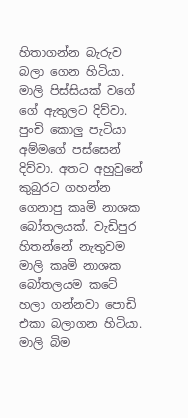හිතාගන්න බැරුව බලා ගෙන හිටියා. මාලි පිස්සියක් වගේ ගේ ඇතුලට දිව්වා. පුංචි කොලු පැටියා අම්මගේ පස්සෙන් දිව්වා. අතට අහුවුනේ කුබුරට ගහන්න ගෙනාපු කෘමි නාශක බෝතලයක්. වැඩිපුර හිතන්නේ නැතුවම මාලි කෘමි නාශක බෝතලයම කටේ හලා ගන්නවා පොඩි එකා බලාගන හිටියා. මාලි බිම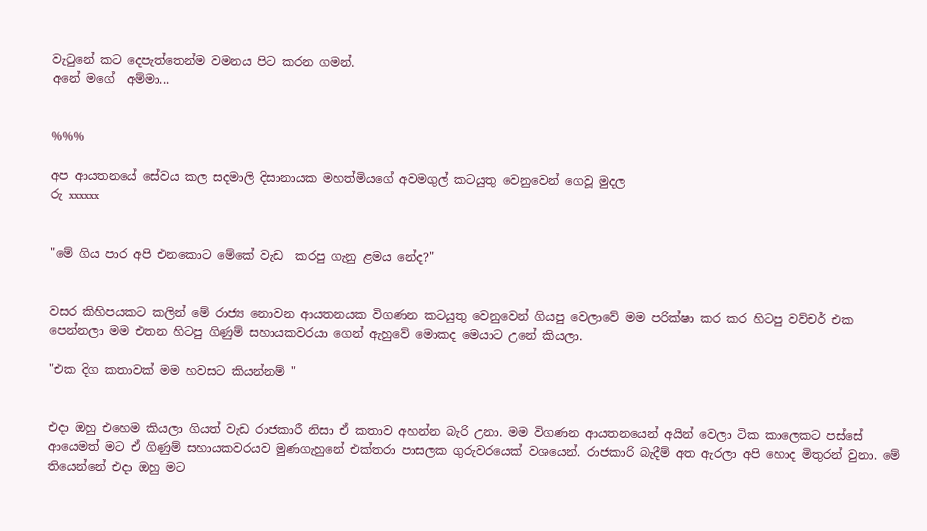වැටුනේ කට දෙපැත්තෙන්ම වමනය පිට කරන ගමන්.
අනේ මගේ  අම්මා...


%%%

අප ආයතනයේ සේවය කල සදමාලි දිසානායක මහත්මියගේ අවමගුල් කටයුතු වෙනුවෙන් ගෙවූ මුදල
රු xxxxxx


"මේ ගිය පාර අපි එනකොට මේකේ වැඩ  කරපු ගැනු ළමය නේද?"


වසර කිහිපයකට කලින් මේ රාජ්‍ය නොවන ආයතනයක විගණන කටයුතු වෙනුවෙන් ගියපු වෙලාවේ මම පරික්ෂා කර කර හිටපු වව්චර් එක පෙන්නලා මම එතන හිටපු ගිණුම් සහායකවරයා ගෙන් ඇහුවේ මොකද මෙයාට උනේ කියලා.

"එක දිග කතාවක් මම හවසට කියන්නම් "


එදා ඔහු එහෙම කියලා ගියත් වැඩ රාජකාරී නිසා ඒ කතාව අහන්න බැරි උනා. මම විගණන ආයතනයෙන් අයින් වෙලා ටික කාලෙකට පස්සේ ආයෙමත් මට ඒ ගිණුම් සහායකවරයව මුණගැහුනේ එක්තරා පාසලක ගුරුවරයෙක් වශයෙන්. රාජකාරි බැදීම් අත ඇරලා අපි හොද මිතුරන් වුනා. මේ තියෙන්නේ එදා ඔහු මට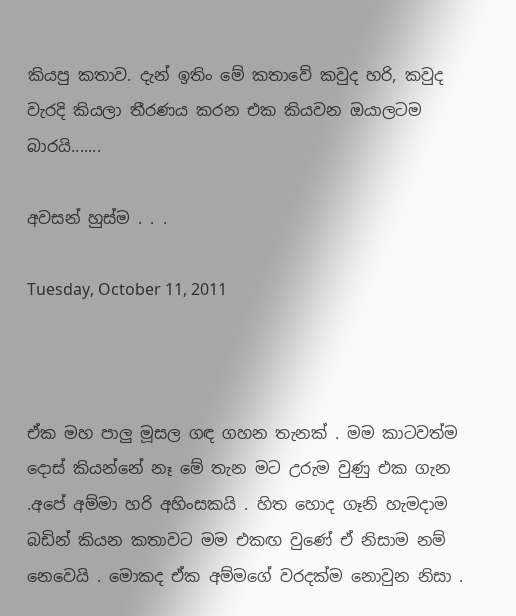කියපු කතාව. දැන් ඉතිං මේ කතාවේ කවුද හරි, කවුද වැරදි කියලා තීරණය කරන එක කියවන ඔයාලටම බාරයි.......

අවසන් හුස්ම . . .

Tuesday, October 11, 2011



ඒක මහ පාලු මූසල ගඳ ගහන තැනක් . මම කාටවත්ම දොස් කියන්නේ නෑ මේ තැන මට උරුම වුණු එක ගැන .අපේ අම්මා හරි අහිංසකයි . හිත හොද ගෑනි හැමදාම බඩින් කියන කතාවට මම එකඟ වුණේ ඒ නිසාම නම් නෙවෙයි . මොකද ඒක අම්මගේ වරදක්ම නොවුන නිසා .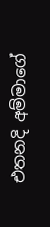එතනදි අම්මාගේ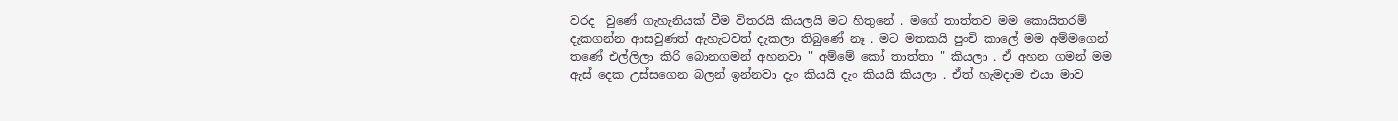වරද  වුණේ ගැහැනියක් වීම විතරයි කියලයි මට හිතුනේ . මගේ තාත්තව මම කොයිතරම් දැකගන්න ආසවුණත් ඇහැටවත් දැකලා තිබුණේ නෑ . මට මතකයි පුංචි කාලේ මම අම්මගෙන් තණේ එල්ලිලා කිරි බොනගමන් අහනවා " අම්මේ කෝ තාත්තා " කියලා . ඒ අහන ගමන් මම ඇස් දෙක උස්සගෙන බලන් ඉන්නවා දැං කියයි දැං කියයි කියලා . ඒත් හැමදාම එයා මාව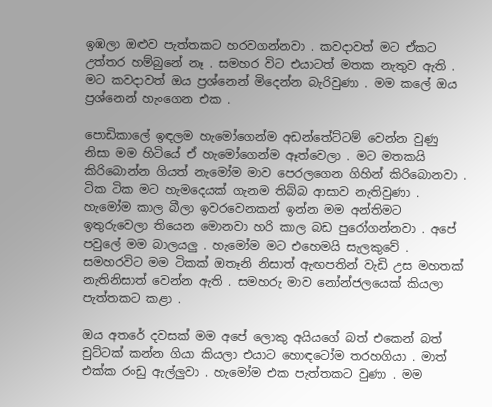ඉඹලා ඔළුව පැත්තකට හරවගන්නවා . කවදාවත් මට ඒකට උත්තර හම්බුනේ නෑ . සමහර විට එයාටත් මතක නැතුව ඇති . මට කවදාවත් ඔය ප්‍රශ්නෙන් මිදෙන්න බැරිවුණා . මම කලේ ඔය ප්‍රශ්නෙන් හැංගෙන එක .

පොඩිකාලේ ඉඳලම හැමෝගෙන්ම අඩන්තේට්ටම් වෙන්න වුණු නිසා මම හිටියේ ඒ හැමෝගෙන්ම ඈත්වෙලා . මට මතකයි කිරිබොන්න ගියත් නැමෝම මාව පෙරලගෙන ගිහින් කිරිබොනවා . ටික ටික මට හැමදෙයක් ගැනම තිබ්බ ආසාව නැතිවුණා . හැමෝම කාල බීලා ඉවරවෙනකන් ඉන්න මම අන්තිමට ඉතුරුවෙලා තියෙන මොනවා හරි කාල බඩ පුරෝගන්නවා . අපේ පවුලේ මම බාලයලු . හැමෝම මට එහෙමයි සැලකුවේ . සමහරවිට මම ටිකක් ඔතෑනි නිසාත් ඇඟපතින් වැඩි උස මහතක් නැතිනිසාත් වෙන්න ඇති . සමහරු මාව නෝන්ජලයෙක් කියලා පැත්තකට කළා .

ඔය අතරේ දවසක් මම අපේ ලොකු අයියගේ බත් එකෙන් බත් චුට්ටක් කන්න ගියා කියලා එයාට හොඳටෝම තරහගියා . මාත් එක්ක රංඩු ඇල්ලුවා . හැමෝම එක පැත්තකට වුණා . මම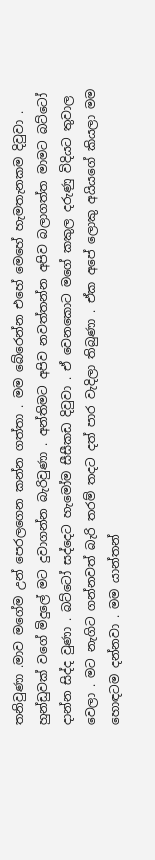තනිවුණා .මාව මගේම උන් පෙරලගෙන කන්න ගත්තා . මම බේරෙන්න එහේ මෙහේ හැමතැනකම දිවුවා . හුන්ඩුවක් වගේ මිදුලේ මට දුවාගන්න බැරිවුණා . අන්තිමට අපිව නවත්තන්න අපිව බලාගත්ත මාමට බට්ටෝ දාන්න සිද්ද වුණා . බට්ටෝ සද්දෙට හැමෝම සීසීකඩ දිවුවා . ඒ වෙනකොට මගේ කකුල දරුණු විදියට තුවාල වෙලා . මට නැගිට ගන්නවත් බැරි තරම් තදට දත් පාර වැදිලා තිබුණා . ඒක අපේ ලොකු අයියගේ කියලා මම හොඳටම දන්නවා . මම යාන්තන්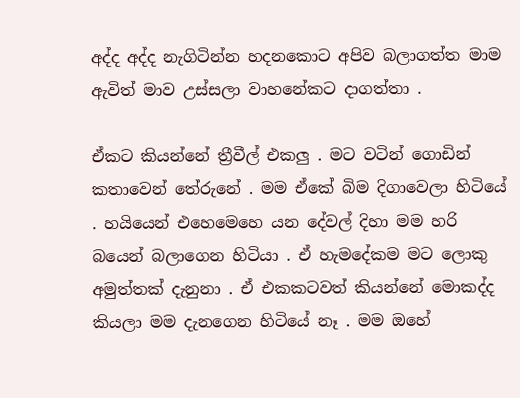අද්ද අද්ද නැගිටින්න හදනකොට අපිව බලාගත්ත මාම ඇවිත් මාව උස්සලා වාහනේකට දාගත්තා .

ඒකට කියන්නේ ත්‍රීවීල් එකලු . මට වටින් ගොඩින් කතාවෙන් තේරුනේ . මම ඒකේ බිම දිගාවෙලා හිටියේ . හයියෙන් එහෙමෙහෙ යන දේවල් දිහා මම හරි බයෙන් බලාගෙන හිටියා . ඒ හැමදේකම මට ලොකු අමුත්තක් දැනුනා . ඒ එකකටවත් කියන්නේ මොකද්ද කියලා මම දැනගෙන හිටියේ නෑ . මම ඔහේ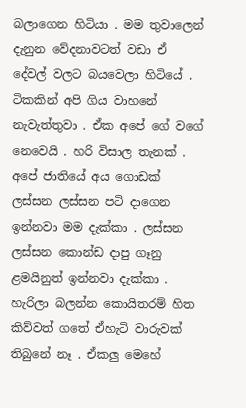බලාගෙන හිටියා . මම තුවාලෙන් දැනුන වේදනාවටත් වඩා ඒ දේවල් වලට බයවෙලා හිටියේ . ටිකකින් අපි ගිය වාහනේ නැවැත්තුවා . ඒක අපේ ගේ වගේ නෙවෙයි . හරි විසාල තැනක් .
අපේ ජාතියේ අය ගොඩක් ලස්සන ලස්සන පටි දාගෙන ඉන්නවා මම දැක්කා . ලස්සන ලස්සන කොන්ඩ දාපු ගෑනු ළමයිනුත් ඉන්නවා දැක්කා . හැරිලා බලන්න කොයිතරම් හිත කිව්වත් ගතේ ඒහැටි වාරුවක් තිබුනේ නෑ . ඒකලු මෙහේ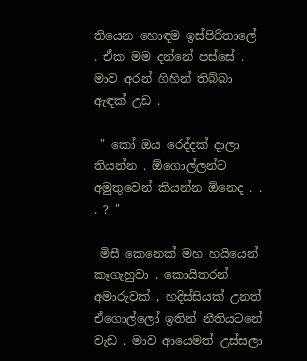තියෙන හොඳම ඉස්පිරිතාලේ  . ඒක මම දන්නේ පස්සේ . මාව අරන් ගිහින් තිබ්බා ඇඳක් උඩ .

 " කෝ ඔය රෙද්දක් දාලා තියන්න . ඕගොල්ලන්ට අමුතුවෙන් කියන්න ඕනෙද . . . ? "

 මිසී කෙනෙක් මහ හයියෙන් කෑගැහුවා . කොයිතරන් අමාරුවක් , හදිස්සියක් උනත් ඒගොල්ලෝ ඉතින් නීතියටනේ වැඩ . මාව ආයෙමත් උස්සලා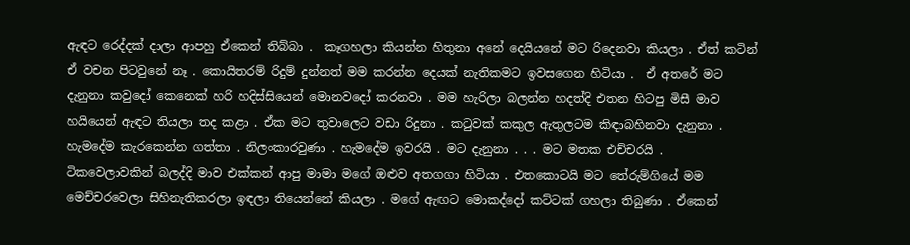ඇඳට රෙද්දක් දාලා ආපහු ඒකෙන් තිබ්බා .  කෑගහලා කියන්න හිතුනා අනේ දෙයියනේ මට රිදෙනවා කියලා . ඒත් කටින් ඒ වචන පිටවුනේ නෑ . කොයිතරම් රිදුම් දුන්නත් මම කරන්න දෙයක් නැතිකමට ඉවසගෙන හිටියා .  ඒ අතරේ මට දැනුනා කවුදෝ කෙනෙක් හරි හදිස්සියෙන් මොනවදෝ කරනවා . මම හැරිලා බලන්න හදත්දි එතන හිටපු මිසී මාව හයියෙන් ඇඳට තියලා තද කළා . ඒක මට තුවාලෙට වඩා රිදුනා . කටුවක් කකුල ඇතුලටම කිඳාබහිනවා දැනුනා . හැමදේම කැරකෙන්න ගත්තා . නිලංකාරවුණා . හැමදේම ඉවරයි . මට දැනුනා . . . මට මතක එච්චරයි .
ටිකවෙලාවකින් බලද්දි මාව එක්කන් ආපු මාමා මගේ ඔළුව අතගගා හිටියා . එතකොටයි මට තේරුම්ගියේ මම මෙච්චරවෙලා සිහිනැතිකරලා ඉඳලා තියෙන්නේ කියලා . මගේ ඇඟට මොකද්දෝ කට්ටක් ගහලා තිබුණා . ඒකෙන්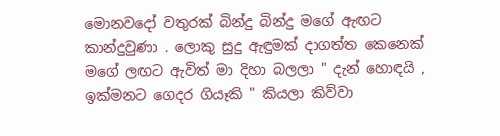මොනවදෝ වතුරක් බින්දු බින්දු මගේ ඇඟට කාන්දුවුණා . ලොකු සුදු ඇඳුමක් දාගත්ත කෙනෙක් මගේ ලඟට ඇවිත් මා දිහා බලලා " දැන් හොඳයි , ඉක්මනට ගෙදර ගියෑකි " කියලා කිව්වා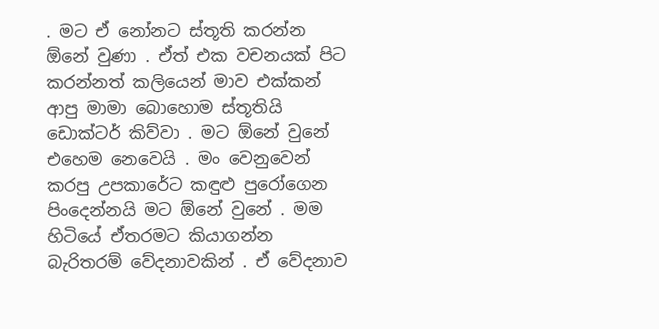. මට ඒ නෝනට ස්තූති කරන්න ඕනේ වුණා . ඒත් එක වචනයක් පිට කරන්නත් කලියෙන් මාව එක්කන් ආපු මාමා බොහොම ස්තූතියි ඩොක්ටර් කිව්වා . මට ඕනේ වුනේ එහෙම නෙවෙයි . මං වෙනුවෙන් කරපු උපකාරේට කඳුළු පුරෝගෙන පිංදෙන්නයි මට ඕනේ වුනේ . මම හිටියේ ඒතරමට කියාගන්න බැරිතරම් වේදනාවකින් . ඒ වේදනාව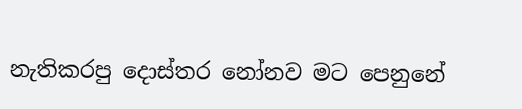නැතිකරපු දොස්තර නෝනව මට පෙනුනේ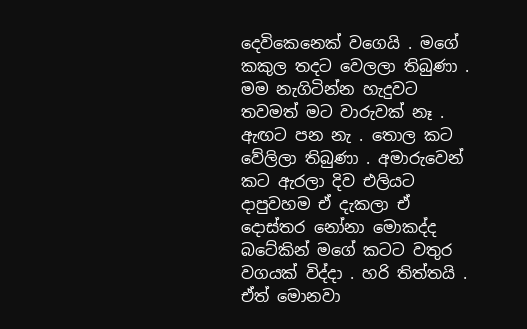දෙවිකෙනෙක් වගෙයි . මගේ කකුල තදට වෙලලා තිබුණා . මම නැගිටින්න හැදුවට තවමත් මට වාරුවක් නෑ . ඇඟට පන නැ . තොල කට වේලිලා තිබුණා . අමාරුවෙන් කට ඇරලා දිව එලියට දාපුවහම ඒ දැකලා ඒ දොස්තර නෝනා මොකද්ද බටේකින් මගේ කටට වතුර වගයක් විද්දා . හරි තිත්තයි . ඒත් මොනවා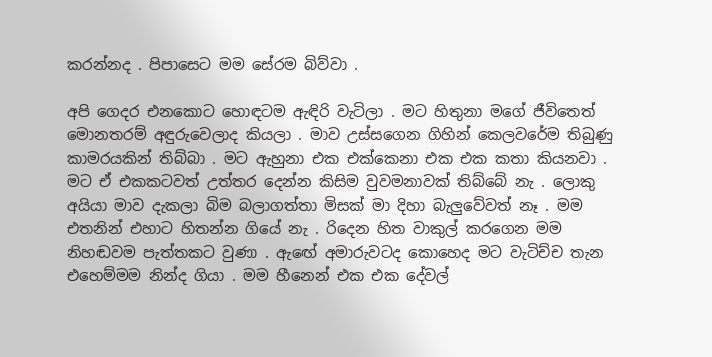කරන්නද . පිපාසෙට මම සේරම බිව්වා .

අපි ගෙදර එනකොට හොඳටම ඇඳිරි වැටිලා . මට හිතුනා මගේ ජීවිතෙත් මොනතරම් අඳුරුවෙලාද කියලා . මාව උස්සගෙන ගිහින් කෙලවරේම තිබුණු කාමරයකින් තිබ්බා . මට ඇහුනා එක එක්කෙනා එක එක කතා කියනවා . මට ඒ එකකටවත් උත්තර දෙන්න කිසිම වුවමනාවක් තිබ්බේ නැ . ලොකු අයියා මාව දැකලා බිම බලාගත්තා මිසක් මා දිහා බැලුවේවත් නෑ . මම එතනින් එහාට හිතන්න ගියේ නැ . රිදෙන හිත වාකුල් කරගෙන මම නිහඬවම පැත්තකට වුණා . ඇඟේ අමාරුවටද කොහෙද මට වැටිච්ච තැන එහෙම්මම නින්ද ගියා . මම හීනෙන් එක එක දේවල්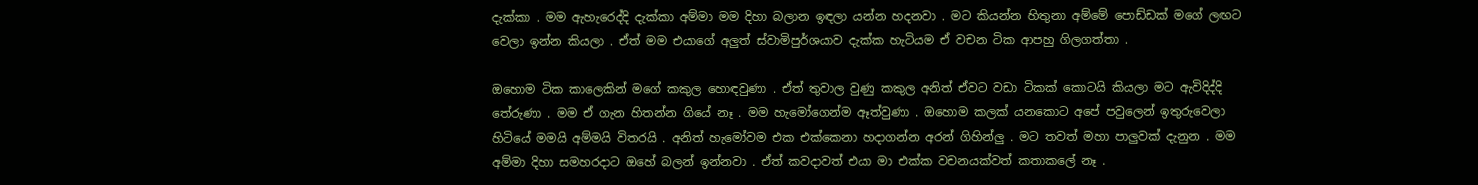දැක්කා . මම ඇහැරෙද්දි දැක්කා අම්මා මම දිහා බලාන ඉඳලා යන්න හදනවා . මට කියන්න හිතුනා අම්මේ පොඩ්ඩක් මගේ ලඟට වෙලා ඉන්න කියලා . ඒත් මම එයාගේ අලුත් ස්වාමිපුර්ශයාව දැක්ක හැටියම ඒ වචන ටික ආපහු ගිලගත්තා .

ඔහොම ටික කාලෙකින් මගේ කකුල හොඳවුණා . ඒත් තුවාල වුණු කකුල අනිත් ඒවට වඩා ටිකක් කොටයි කියලා මට ඇවිදිද්දි තේරුණා . මම ඒ ගැන හිතන්න ගියේ නෑ . මම හැමෝගෙන්ම ඈත්වුණා . ඔහොම කලක් යනකොට අපේ පවුලෙන් ඉතුරුවෙලා හිටියේ මමයි අම්මයි විතරයි . අනිත් හැමෝවම එක එක්කෙනා හදාගන්න අරන් ගිහින්ලු . මට තවත් මහා පාලුවක් දැනුන . මම අම්මා දිහා සමහරදාට ඔහේ බලන් ඉන්නවා . ඒත් කවදාවත් එයා මා එක්ක වචනයක්වත් කතාකලේ නෑ .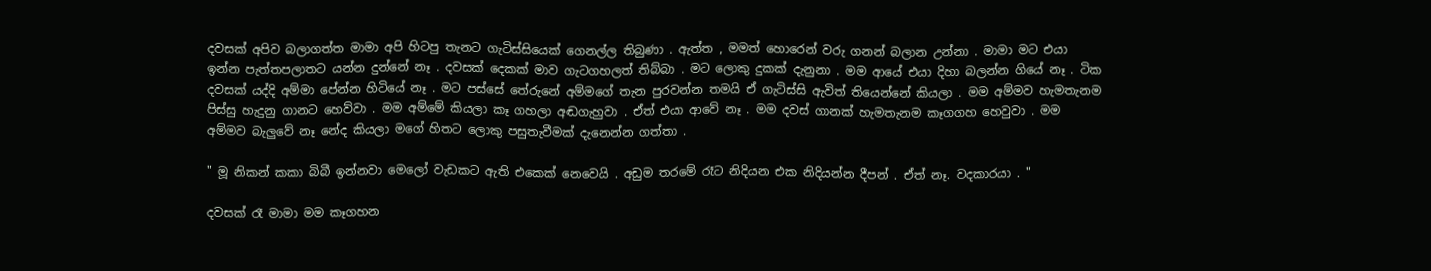දවසක් අපිව බලාගත්ත මාමා අපි හිටපු තැනට ගැටිස්සියෙක් ගෙනල්ල තිබුණා . ඇත්ත , මමත් හොරෙන් වරු ගනන් බලාන උන්නා . මාමා මට එයා ඉන්න පැත්තපලාතට යන්න දුන්නේ නෑ . දවසක් දෙකක් මාව ගැටගහලත් තිබ්බා . මට ලොකු දුකක් දැනුනා . මම ආයේ එයා දිහා බලන්න ගියේ නෑ . ටික දවසක් යද්දි අම්මා පේන්න හිටියේ නෑ . මට පස්සේ තේරුනේ අම්මගේ තැන පුරවන්න තමයි ඒ ගැටිස්සි ඇවිත් තියෙන්නේ කියලා . මම අම්මව හැමතැනම පිස්සු හැදුනු ගානට හෙව්වා . මම අම්මේ කියලා කෑ ගහලා අඬගැහුවා . ඒත් එයා ආවේ නෑ . මම දවස් ගානක් හැමතැනම කෑගගහ හෙවුවා . මම අම්මව බැලුවේ නෑ නේද කියලා මගේ හිතට ලොකු පසුතැවීමක් දැනෙන්න ගත්තා .

" මූ නිකන් කකා බිබී ඉන්නවා මෙලෝ වැඩකට ඇති එකෙක් නෙවෙයි . අඩුම තරමේ රෑට නිදියන එක නිදියන්න දීපන් . ඒත් නෑ. වදකාරයා . "

දවසක් රෑ මාමා මම කෑගහන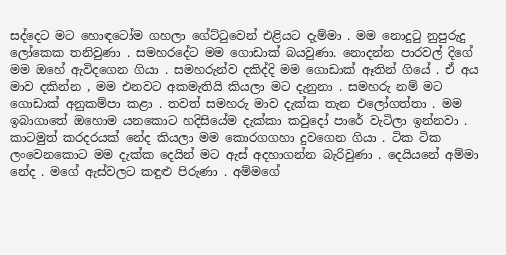සද්දෙට මට හොඳටෝම ගහලා ගේට්ටුවෙන් එළියට දැම්මා . මම නොදුටු නුපුරුදු ලෝකෙක තනිවුණා . සමහරදේට මම ගොඩාක් බයවුණා. නොදන්න පාරවල් දිගේ මම ඔහේ ඇවිදගෙන ගියා . සමහරුන්ව දකිද්දි මම ගොඩාක් ඈතින් ගියේ . ඒ අය මාව දකින්න , මම එනවට අකමැතියි කියලා මට දැනුනා . සමහරු නම් මට ගොඩාක් අනුකම්පා කළා . තවත් සමහරු මාව දැක්ක තැන එලෝගත්තා . මම ඉබාගාතේ ඔහොම යනකොට හදිසියේම දැක්කා කවුදෝ පාරේ වැටිලා ඉන්නවා . කාටමුත් කරදරයක් නේද කියලා මම කොරගගහා දුවගෙන ගියා . ටික ටික ලංවෙනකොට මම දැක්ක දෙයින් මට ඇස් අදහාගන්න බැරිවුණා . දෙයියනේ අම්මා නේද . මගේ ඇස්වලට කඳුළු පිරුණා . අම්මගේ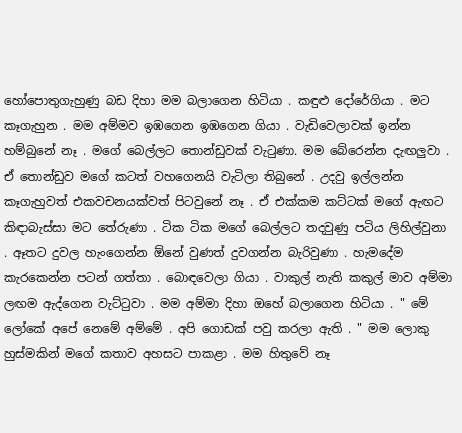හෝපොතුගැහුණු බඩ දිහා මම බලාගෙන හිටියා . කඳුළු දෝරේගියා . මට කෑගැහුන . මම අම්මව ඉඹගෙන ඉඹගෙන ගියා . වැඩිවෙලාවක් ඉන්න හම්බුනේ නෑ . මගේ බෙල්ලට තොන්ඩුවක් වැටුණා. මම බේරෙන්න දැඟලුවා . ඒ තොන්ඩුව මගේ කටත් වහගෙනයි වැටිලා තිබුනේ . උදවු ඉල්ලන්න කෑගැහුවත් එකවචනයක්වත් පිටවුනේ නෑ . ඒ එක්කම කට්ටක් මගේ ඇඟට කිඳාබැස්සා මට තේරුණා . ටික ටික මගේ බෙල්ලට තදවුණු පටිය ලිහිල්වුනා . ඈතට දුවල හැංගෙන්න ඕනේ වුණත් දුවගන්න බැරිවුණා . හැමදේම කැරකෙන්න පටන් ගත්තා . බොඳවෙලා ගියා . වාකුල් නැති කකුල් මාව අම්මා ලඟම ඇද්ගෙන වැට්ටුවා . මම අම්මා දිහා ඔහේ බලාගෙන හිටියා . " මේ ලෝකේ අපේ නෙමේ අම්මේ . අපි ගොඩක් පවු කරලා ඇති . " මම ලොකු හුස්මකින් මගේ කතාව අහසට පාකළා . මම හිතුවේ නෑ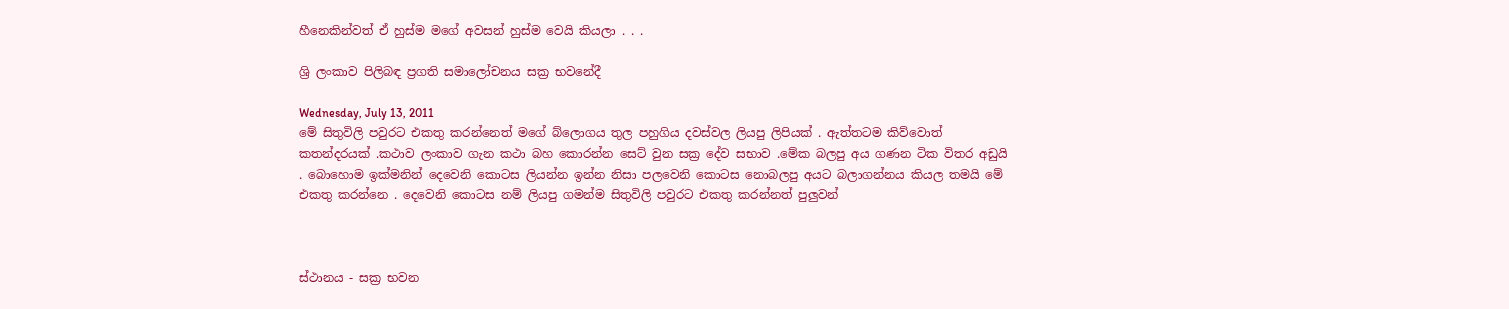හීනෙකින්වත් ඒ හුස්ම මගේ අවසන් හුස්ම වෙයි කියලා . . .

ශ්‍රි ලංකාව පිලිබඳ ප්‍රගති සමාලෝචනය සක්‍ර භවනේදී

Wednesday, July 13, 2011
මේ සිතුවිලි පවුරට එකතු කරන්නෙත් මගේ බ්ලොගය තුල පහුගිය දවස්වල ලියපු ලිපියක් . ඇත්තටම කිව්වොත් කතන්දරයක් .කථාව ලංකාව ගැන කථා බහ කොරන්න සෙට් වුන සක්‍ර දේව සභාව .මේක බලපු අය ගණන ටික විතර අඩුයි . බොහොම ඉක්මනින් දෙවෙනි කොටස ලියන්න ඉන්න නිසා පලවෙනි කොටස නොබලපු අයට බලාගන්නය කියල තමයි මේ එකතු කරන්නෙ . දෙවෙනි කොටස නම් ලියපු ගමන්ම සිතුවිලි පවුරට එකතු කරන්නත් පුලුවන්



ස්ථානය - සක්‍ර භවන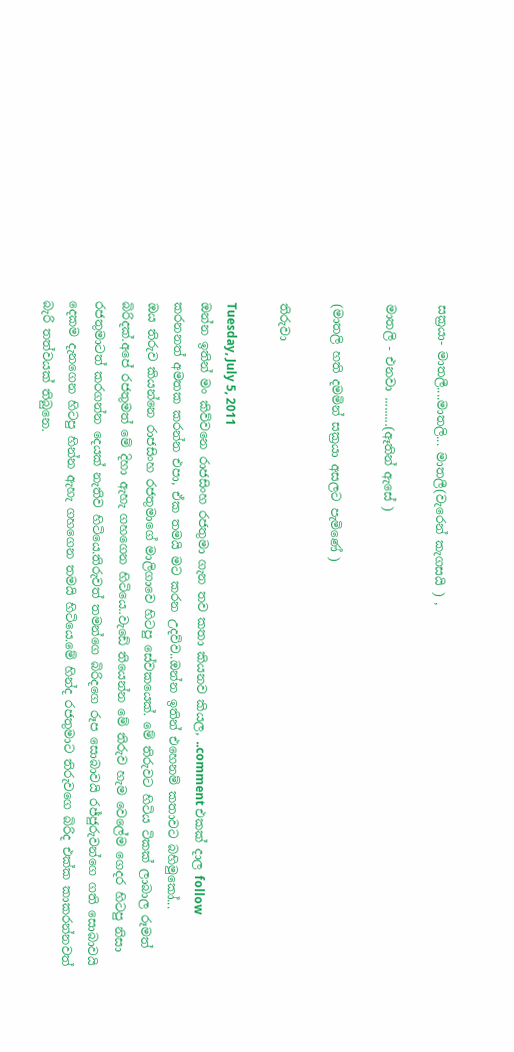සක්‍රයා- මාතලී....මාතලි... මාතලී(වැරෙන් කැගසයි ) ,

මාතලි - එනවා .........(ඈතින් ඇසේ )

(මාතලි හති දමමින් සක්‍රයා අසලට පැමිණේ )

තිරුවා‍

Tuesday, July 5, 2011
ඔන්න ඉතින් මං කිව්ව‍නෙ රාජසිංහ රජතුමා ගැන තව කතා කියනව කියල, ..comment එකක් දාල follow කරනනත් අමතක කරන්න එපා, ඒක තමයි මට කරන උදව්ව..ඔන්න ඉතින් එහෙනම් කතාවට බහිමුකෝ...
ඔය තිරුව කියන්නෙ රාජසිංහ රජතුමාගේ මාලිගාවෙ හිටපු සේවකයෙක්. මේ තිරුවට හිටිය ටිකක් ලාබාල රූමත් බිරිදක්.අපේ රජතුමත් මේ දිහා ඇහැ ගහගෙන හිටියෙ..වැඩේ තියෙන්න මේ තිරුව හැම වෙලේම ගෙදර හිටපු නිසා රජතුමාටත් කරගන්න දෙයක් නැතිව හිටියෙ.තිරුවත් තමන්ගෙ බිරිදගෙ රූප සොබාවයි රජ්ජුරුවන්ගෙ ගති සොබාවයි දෙකම දැනගෙන හිටපු හින්න ඇහැ ගහගෙන තමයි හිටියෙ.මේ හින්ද රජතුමාට තිරුවගෙ බිරිද එක්ක කාකරන්නවත් බැරි තත්වයක් තිබුනෙ.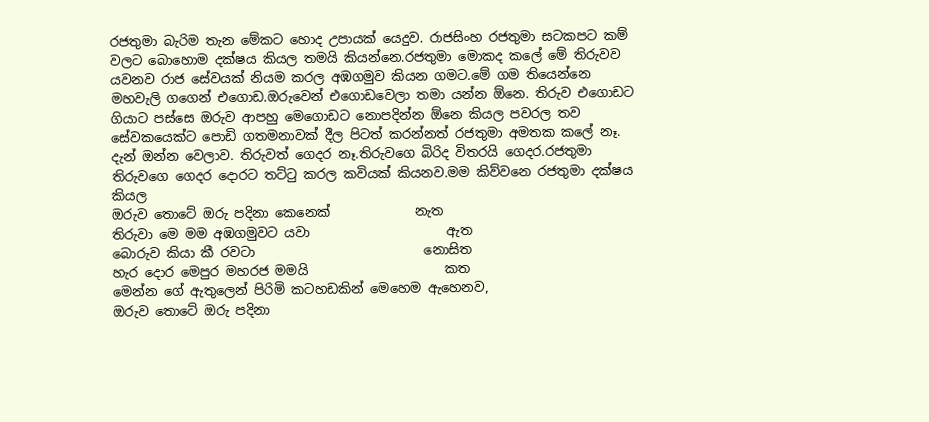රජතුමා බැරිම තැන මේකට හොද උපායක් යෙදුව. රාජසිංහ රජතුමා සටකපට කම් වලට බොහොම දක්ෂය කියල තමයි කියන්නෙ.රජතුමා මොකද කලේ මේ තිරුවව යවනව රාජ සේවයක් නියම කරල අඹගමුව කියන ගමට.මේ ගම තියෙන්නෙ මහවැලි ගගෙන් එගොඩ.ඔරුවෙන් එගොඩවෙලා තමා යන්න ඕනෙ. තිරුව එගොඩට ගියාට පස්සෙ ඔරුව ආපහු මෙගොඩට නොපදින්න ඕනෙ කියල පවරල තව සේවකයෙක්ට පොඩි ගතමනාවක් දීල පිටත් කරන්නත් රජතුමා අමතක කලේ නෑ.
දැන් ඔන්න වෙලාව. තිරුවත් ගෙදර නෑ.තිරුවගෙ බිරිද විතරයි ගෙදර.රජතුමා තිරුවගෙ ගෙදර දොරට තට්ටු කරල කවියක් කියනව.මම කිව්වනෙ රජතුමා දක්ෂය කියල
ඔරුව තොටේ ඔරු පදිනා කෙනෙක්             නැත
තිරුවා මෙ මම අඹගමුවට යවා                     ඇත
බොරුව කියා කී රවටා                          නොසිත
හැර දොර මෙපුර මහරජ මමයි                     කත
මෙන්න ගේ ඇතුලෙන් පිරිමි කටහඩකින් මෙහෙම ඇහෙනව,
ඔරුව තොටේ ඔරු පදිනා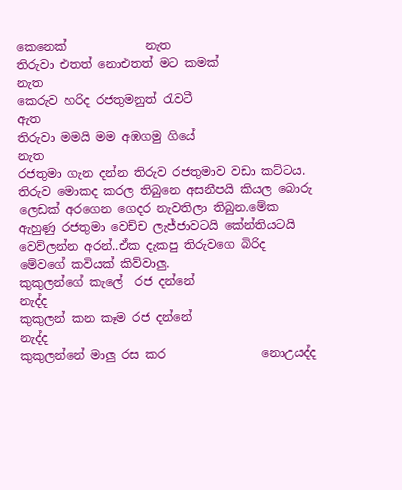කෙනෙක්             නැත
තිරුවා එතත් නොඑතත් මට කමක්              නැත
කෙරුව හරිද රජතුමනුත් රැවටී                     ඇත
තිරුවා මමයි මම අඹගමු ගියේ                    නැත
රජතුමා ගැන දන්න තිරුව රජතුමාව වඩා කට්ටය. තිරුව මොකද කරල තිබුනෙ අසනීපයි කියල බොරු ලෙඩක් අරගෙන ගෙදර නැවතිලා තිබුන.මේක ඇහුණු රජතුමා වෙච්ච ලැජ්ජාවටයි කේන්තියටයි වෙව්ලන්න අරන්..ඒක දැකපු තිරුවගෙ බිරිද මේවගේ කවියක් කිව්වාලු.
කුකුලන්ගේ කැලේ  රජ දන්නේ                නැද්ද
කුකුලන් කන කෑම රජ දන්නේ                 නැද්ද
කුකුලන්නේ මාලු රස කර                නොඋයද්ද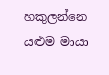හකුලන්නෙ යළුම මායා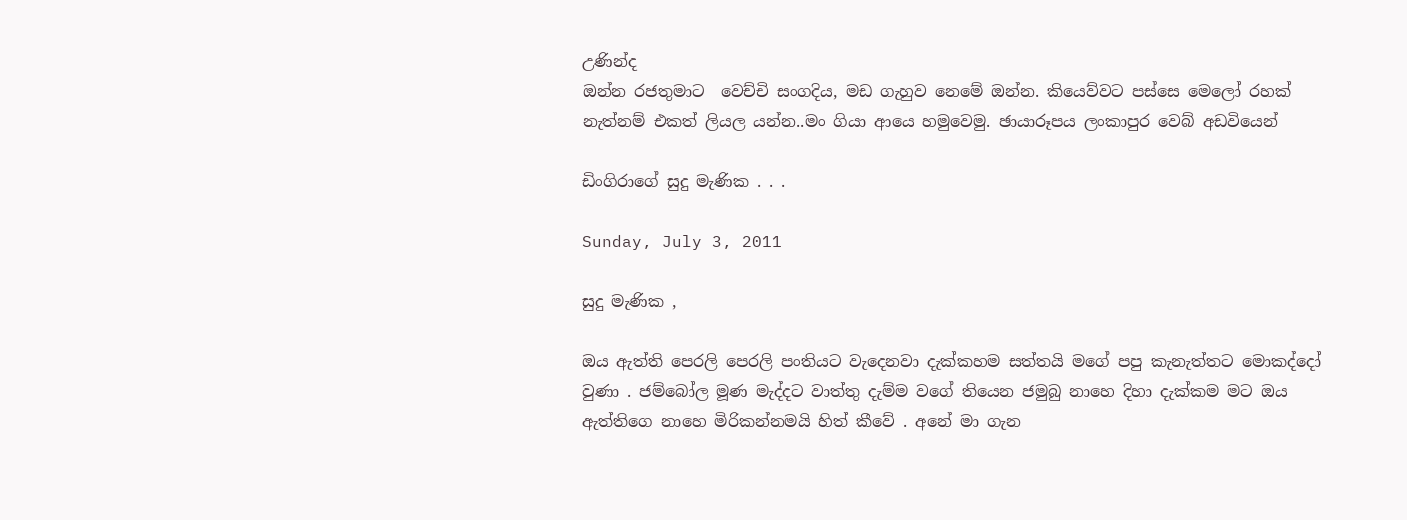උණින්ද
ඔන්න රජතුමාට  වෙච්චි සංගදිය, මඩ ගැහුව නෙමේ ඔන්න. කියෙව්වට පස්සෙ මෙලෝ රහක් නැත්නම් එකත් ලියල යන්න..මං ගියා ආයෙ හමුවෙමු. ඡායාරූපය ලංකාපුර වෙබ් අඩවියෙන්

ඩිංගිරාගේ සුදු මැණික . . .

Sunday, July 3, 2011

සුදු මැණික ,

ඔය ඇත්ති පෙරලි පෙරලි පංතියට වැදෙනවා දැක්කහම සත්තයි මගේ පපු කැනැත්තට මොකද්දෝ වුණා . ජම්බෝල මූණ මැද්දට වාත්තු දැම්ම වගේ තියෙන ජමුබු නාහෙ දිහා දැක්කම මට ඔය ඇත්තිගෙ නාහෙ මිරිකන්නමයි හිත් කීවේ . අනේ මා ගැන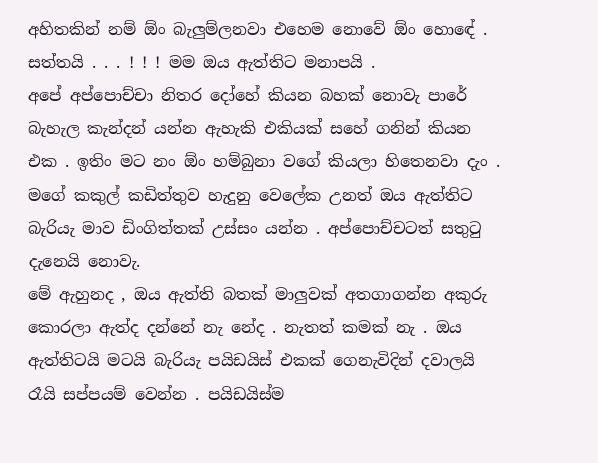අහිතකින් නම් ඕං බැලුම්ලනවා එහෙම නොවේ ඕං හොඳේ . සත්තයි . . . ! ! ! මම ඔය ඇත්තිට මනාපයි .
අපේ අප්පොච්චා නිතර දෝහේ කියන බහක් නොවැ පාරේ බැහැල කැන්දන් යන්න ඇහැකි එකියක් සහේ ගනින් කියන එක . ඉතිං මට නං ඕං හම්බුනා වගේ කියලා හිතෙනවා දැං . මගේ කකුල් කඩිත්තුව හැදුනු වෙලේක උනත් ඔය ඇත්තිට බැරියැ මාව ඩිංගිත්තක් උස්සං යන්න . අප්පොච්චටත් සතුටු දැනෙයි නොවැ.
මේ ඇහුනද , ඔය ඇත්ති බතක් මාලුවක් අතගාගන්න අකුරු කොරලා ඇත්ද දන්නේ නැ නේද . නැතත් කමක් නැ . ඔය ඇත්තිටයි මටයි බැරියැ පයිඩයිස් එකක් ගෙනැවිදින් දවාලයි රෑයි සප්පයම් වෙන්න . පයිඩයිස්ම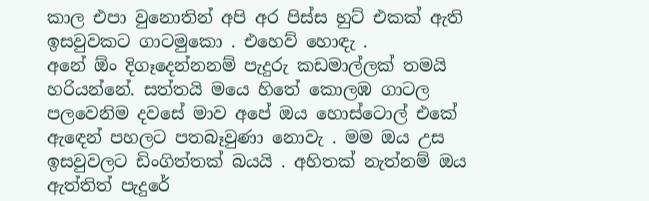කාල එපා වුනොතින් අපි අර පිස්ස හුට් එකක් ඇති ඉසවුවකට ගාටමුකො . එහෙව් හොඳැ .
අනේ ඕං දිගෑදෙන්නනම් පැදුරු කඩමාල්ලක් තමයි හරියන්නේ. සත්තයි මයෙ හිතේ කොලඹ ගාටල පලවෙනිම දවසේ මාව අපේ ඔය හොස්ටොල් එකේ ඇඳෙන් පහලට පතබෑවුණා නොවැ . මම ඔය උස ඉසවුවලට ඩිංගිත්තක් බයයි . අහිතක් නැත්නම් ඔය ඇත්තිත් පැදුරේ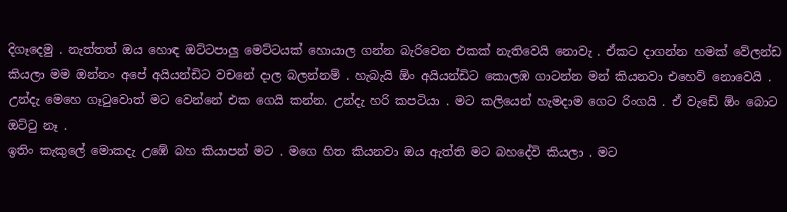දිගෑදෙමු . නැත්තත් ඔය හොඳ ඔට්ටපාලු මෙට්ටයක් හොයාල ගන්න බැරිවෙන එකක් නැතිවෙයි නොවැ . ඒකට දාගන්න හමක් වේලන්ඩ කියලා මම ඔන්නං අපේ අයියන්ඩිට වචනේ දාල බලන්නම් . හැබැයි ඕං අයියන්ඩිට කොලඹ ගාටන්න මන් කියනවා එහෙව් නොවෙයි . උන්දැ මෙහෙ ගෑටුවොත් මට වෙන්නේ එක ගෙයි කන්න. උන්දැ හරි කපටියා . මට කලියෙන් හැමදාම ගෙට රිංගයි . ඒ වැඩේ ඕං බොට ඔට්ටු නෑ .
ඉතිං කැකුලේ මොකදැ උඹේ බහ කියාපන් මට . මගෙ හිත කියනවා ඔය ඇත්ති මට බහදේවි කියලා . මට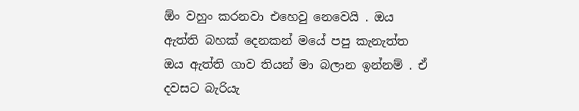ඕං වහුං කරනවා එහෙවු නෙවෙයි . ඔය ඇත්ති බහක් දෙනකන් මයේ පපු කැනැත්ත ඔය ඇත්ති ගාව තියන් මා බලාන ඉන්නම් . ඒ දවසට බැරියැ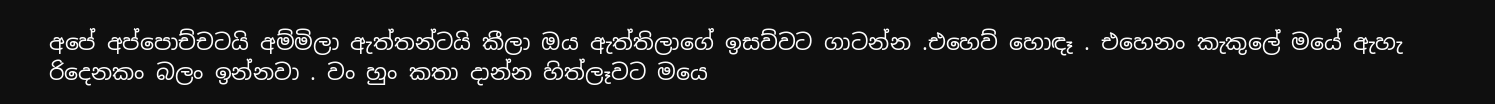අපේ අප්පොච්චටයි අම්මිලා ඇත්තන්ටයි කීලා ඔය ඇත්තිලාගේ ඉසව්වට ගාටන්න .එහෙව් හොඳෑ . එහෙනං කැකුලේ මයේ ඇහැ රිදෙනකං බලං ඉන්නවා . වං හුං කතා දාන්න හිත්ලෑවට මයෙ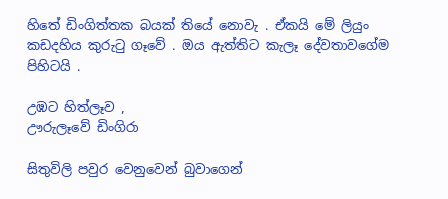හිතේ ඩිංගිත්තක බයක් තියේ නොවැ . ඒකයි මේ ලියුං කඩදහිය කුරුටු ගෑවේ . ඔය ඇත්තිට කැලෑ දේවතාවගේම පිහිටයි .

උඹට හිත්ලෑව ,
ඌරුලෑවේ ඩිංගිරා

සිතුවිලි පවුර වෙනුවෙන් බුවාගෙන්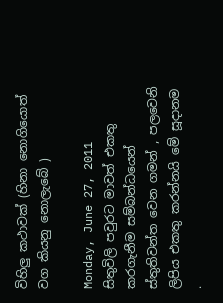විහිලු කථාවක් (හිනා නොගියොත් වග කියනු නොලැබේ )

Monday, June 27, 2011
සිතුවිලි පවුරට මාවත් එකතු කරගැනීම සම්බන්ධයෙන් ස්තුතිවන්ත වෙන ගමන් , පලවෙනි ලිපිය එකතු කරන්නයි මේ සූදානම .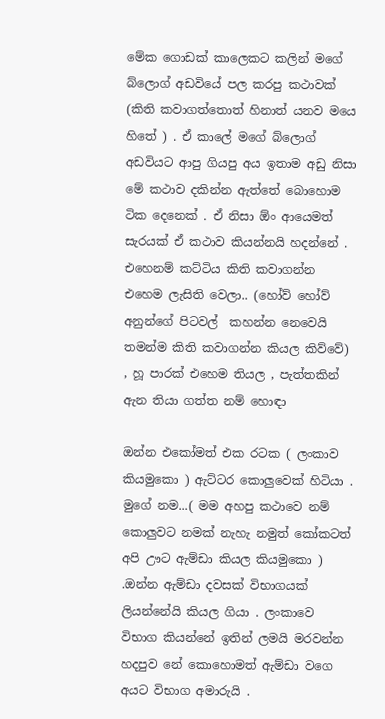මේක ගොඩක් කාලෙකට කලින් මගේ බ්ලොග් අඩවියේ පල කරපු කථාවක් (කිති කවාගත්තොත් හිනාත් යනව මයෙ හිතේ ) . ඒ කාලේ මගේ බ්ලොග් අඩවියට ආපු ගියපු අය ඉතාම අඩු නිසා මේ කථාව දකින්න ඇත්තේ බොහොම ටික දෙනෙක් . ඒ නිසා ඕං ආයෙමත් සැරයක් ඒ කථාව කියන්නයි හදන්නේ . එහෙනම් කට්ටිය කිති කවාගන්න එහෙම ලැසිති වෙලා.. (හෝව් හෝව් අනුන්ගේ පිටවල්  කහන්න නෙවෙයි තමන්ම කිති කවාගන්න කියල කිව්වේ) , හූ පාරක් එහෙම තියල , පැත්තකින් ඇන තියා ගත්ත නම් හොඳා

ඔන්න එකෝමත් එක රටක ( ලංකාව කියමුකො ) ඇට්ටර කොලුවෙක් හිටියා . මුගේ නම...( මම අහපු කථාවෙ නම් කොලුවට නමක් නැහැ නමුත් කෝකටත් අපි ඌට ඇම්ඩා කියල කියමුකො ) .ඔන්න ඇම්ඩා දවසක් විභාගයක් ලියන්නේයි කියල ගියා . ලංකාවෙ විභාග කියන්නේ ඉතින් ලමයි මරවන්න හදපුව නේ කොහොමත් ඇම්ඩා වගෙ අයට විභාග අමාරුයි .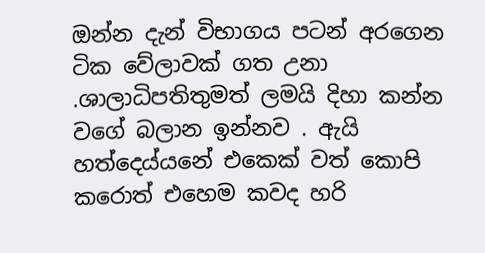ඔන්න දැන් විභාගය පටන් අරගෙන ටික වේලාවක් ගත උනා .ශාලාධිපතිතුමත් ලමයි දිහා කන්න වගේ බලාන ඉන්නව . ඇයි හත්දෙය්යනේ එකෙක් වත් කොපි කරොත් එහෙම කවද හරි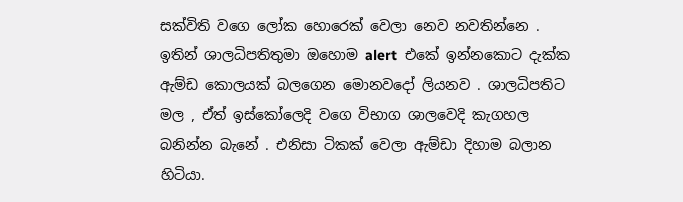සක්විති වගෙ ලෝක හොරෙක් වෙලා නෙව නවතින්නෙ . ඉතින් ශාලධිපතිතුමා ඔහොම alert  එකේ ඉන්නකොට දැක්ක ඇම්ඩ කොලයක් බලගෙන මොනවදෝ ලියනව . ශාලධිපතිට මල , ඒත් ඉස්කෝලෙදි වගෙ විභාග ශාලවෙදි කැගහල බනින්න බැනේ . එනිසා ටිකක් වෙලා ඇම්ඩා දිහාම බලාන හිටියා.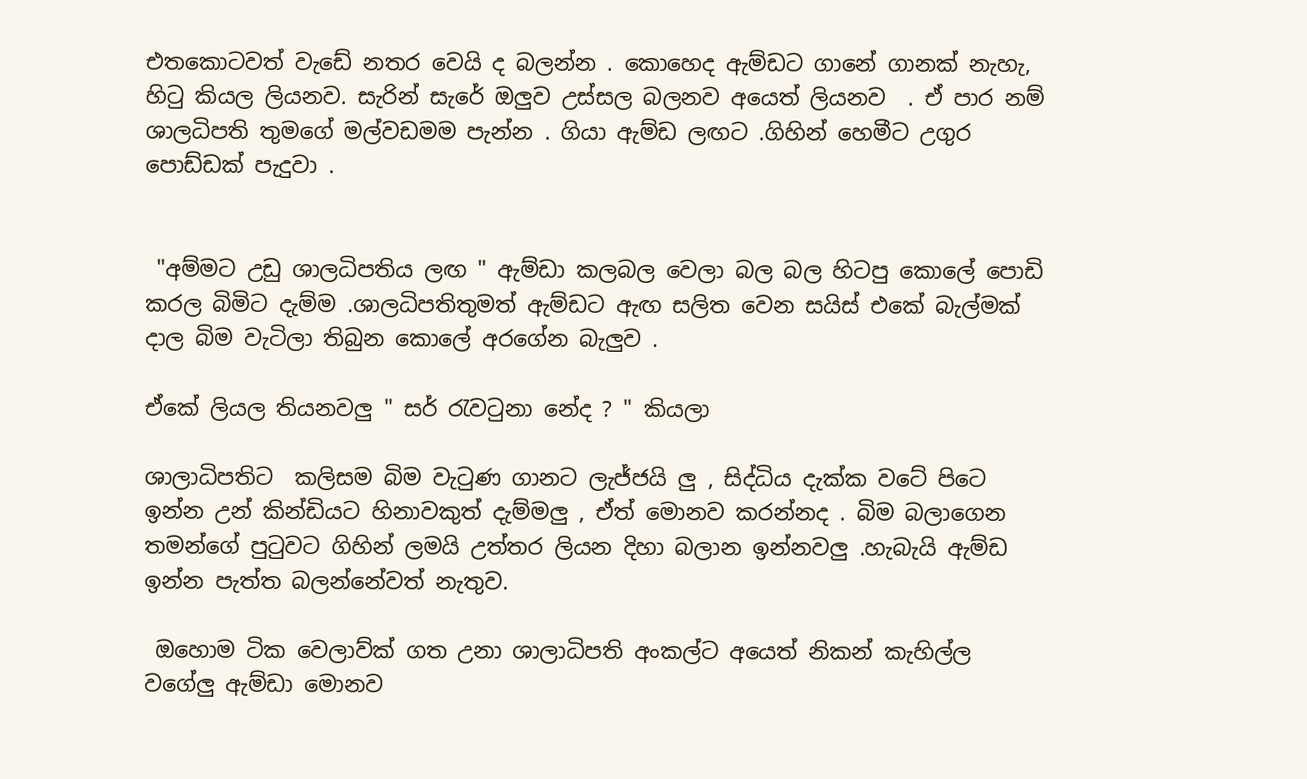එතකොටවත් වැඩේ නතර වෙයි ද බලන්න . කොහෙද ඇම්ඩට ගානේ ගානක් නැහැ, හිටු කියල ලියනව. සැරින් සැරේ ඔලුව උස්සල බලනව අයෙත් ලියනව  . ඒ පාර නම් ශාලධිපති තුමගේ මල්වඩමම පැන්න . ගියා ඇම්ඩ ලඟට .ගිහින් හෙමීට උගුර පොඩ්ඩක් පැදුවා .


 "අම්මට උඩු ශාලධිපතිය ලඟ " ඇම්ඩා කලබල වෙලා බල බල හිටපු කොලේ පොඩි කරල බිමිට දැම්ම .ශාලධිපතිතුමත් ඇම්ඩට ඇඟ සලිත වෙන සයිස් එකේ බැල්මක් දාල බිම වැටිලා තිබුන කොලේ අරගේන බැලුව .

ඒකේ ලියල තියනවලු " සර් රැවටුනා නේද ? " කියලා

ශාලාධිපතිට  කලිසම බිම වැටුණ ගානට ලැජ්ජයි ලු , සිද්ධිය දැක්ක වටේ පිටෙ ඉන්න උන් කින්ඩියට හිනාවකුත් දැම්මලු , ඒත් මොනව කරන්නද . බිම බලාගෙන තමන්ගේ පුටුවට ගිහින් ලමයි උත්තර ලියන දිහා බලාන ඉන්නවලු .හැබැයි ඇම්ඩ ඉන්න පැත්ත බලන්නේවත් නැතුව.

 ඔහොම ටික වෙලාව්ක් ගත උනා ශාලාධිපති අංකල්ට අයෙත් නිකන් කැහිල්ල වගේලු ඇම්ඩා මොනව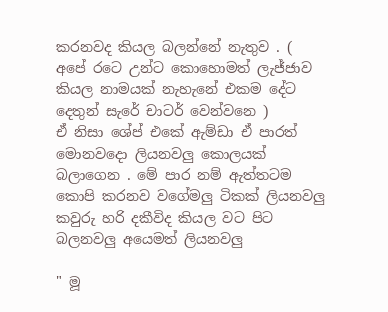කරනවද කියල බලන්නේ නැතුව . ( අපේ රටෙ උන්ට කොහොමත් ලැජ්ජාව කියල නාමයක් නැහැනේ එකම දේට  දෙතුන් සැරේ චාටර් වෙන්වනෙ )
ඒ නිසා ශේප් එකේ ඇම්ඩා ඒ පාරත් මොනවදො ලියනවලු කොලයක් බලාගෙන . මේ පාර නම් ඇත්තටම කොපි කරනව වගේමලු ටිකක් ලියනවලු කවුරු හරි දකීවිද කියල වට පිට බලනවලු අයෙමත් ලියනවලු

" මූ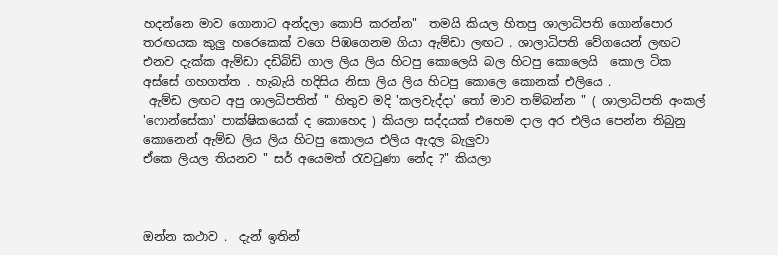හදන්නෙ මාව ගොනාට අන්දලා කොපි කරන්න"  තමයි කියල හිතපු ශාලාධිපති ගොන්පොර තරඟයක කුලු හරෙකෙක් වගෙ පිඹගෙනම ගියා ඇම්ඩා ලඟට . ශාලාධිපති වේගයෙන් ලඟට එනව දැක්ක ඇම්ඩා දඩිබිඩි ගාල ලිය ලිය හිටපු කොලෙයි බල හිටපු කොලෙයි  කොල ටික අස්සේ ගහගත්ත . හැබැයි හදිසිය නිසා ලිය ලිය හිටපු කොලෙ කොනක් එලියෙ .
 ඇම්ඩ ලඟට අපු ශාලධිපතිත් " හිතුව මදි 'කලවැද්දා' තෝ මාව තම්බන්න " ( ශාලාධිපති අංකල් 'ෆොන්සේකා' පාක්ෂිකයෙක් ද කොහෙද ) කියලා සද්දයක් එහෙම දාල අර එලිය පෙන්න තිබුනු කොනෙන් ඇම්ඩ ලිය ලිය හිටපු කොලය එලිය ඇදල බැලුවා
ඒකෙ ලියල තියනව " සර් අයෙමත් රැවටුණා නේද ?" කියලා



ඔන්න කථාව .  දැන් ඉතින්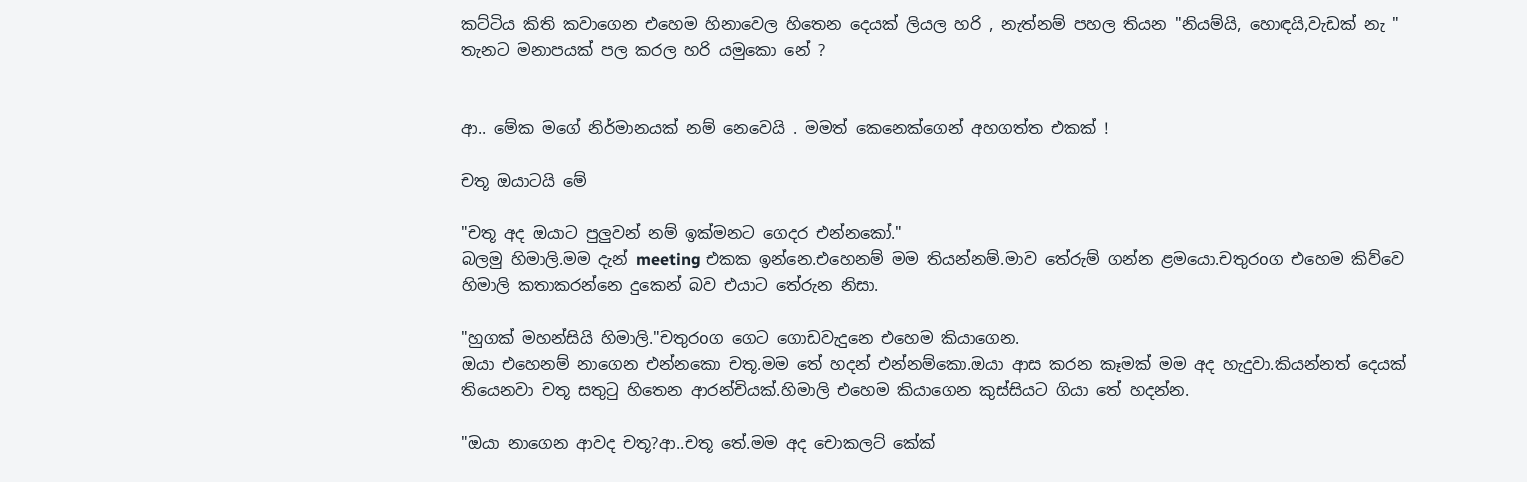කට්ටිය කිති කවාගෙන එහෙම හිනාවෙල හිතෙන දෙයක් ලියල හරි , නැත්නම් පහල තියන "නියම්යි, හොඳයි,වැඩක් නැ " තැනට මනාපයක් පල කරල හරි යමුකො නේ ?


ආ.. මේක මගේ නිර්මානයක් නම් නෙවෙයි . මමත් කෙනෙක්ගෙන් අහගත්ත එකක් !

චතූ ඔයාටයි මේ

"චතූ අද ඔයාට පුලුවන් නම් ඉක්මනට ගෙදර එන්නකෝ."
බලමු හිමාලි.මම දැන් meeting එකක ඉන්නෙ.එහෙනම් මම තියන්නම්.මාව තේරුම් ගන්න ළමයො.චතුරoග එහෙම කිව්වෙ හිමාලි කතාකරන්නෙ දුකෙන් බව එයාට තේරුන නිසා.

"හුගක් මහන්සියි හිමාලි."චතුරoග ගෙට ගොඩවැදුනෙ එහෙම කියාගෙන.
ඔයා එහෙනම් නාගෙන එන්නකො චතූ.මම තේ හදන් එන්නම්කො.ඔයා ආස කරන කෑමක් මම අද හැදුවා.කියන්නත් දෙයක් තියෙනවා චතූ සතුටු හිතෙන ආරන්චියක්.හිමාලි එහෙම කියාගෙන කුස්සියට ගියා තේ හදන්න.

"ඔයා නාගෙන ආවද චතූ?ආ..චතූ තේ.මම අද චොකලට් කේක්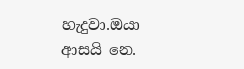හැදුවා.ඔයා ආසයි නෙ.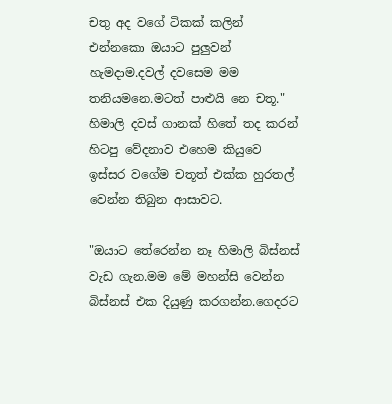චතු අද වගේ ටිකක් කලින් එන්නකො ඔයාට පුලුවන් හැමදාම.දවල් දවසෙම මම තනියමනෙ.මටත් පාළුයි නෙ චතූ."
හිමාලි දවස් ගානක් හිතේ තද කරන් හිටපු වේදනාව එහෙම කියුවෙ ඉස්සර වගේම චතූත් එක්ක හුරතල් වෙන්න තිබුන ආසාවට.

"ඔයාට තේරෙන්න නෑ හිමාලි බිස්නස් වැඩ ගැන.මම මේ මහන්සි වෙන්න බිස්නස් එක දියුණු කරගන්න.ගෙදරට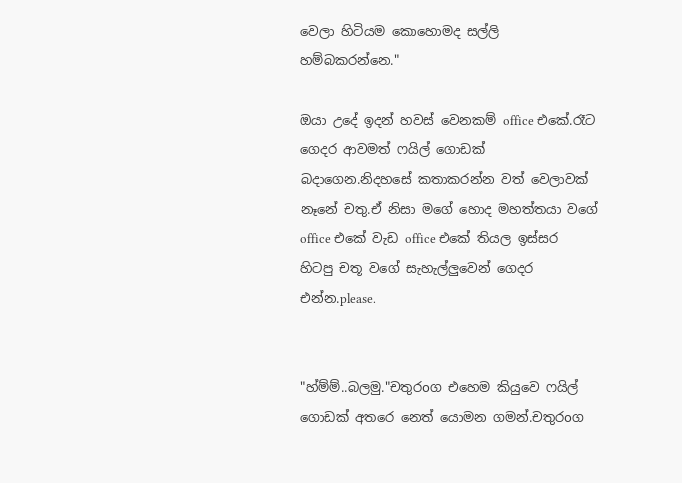වෙලා හිටියම කොහොමද සල්ලි හම්බකරන්නෙ."

ඔයා උදේ ඉදන් හවස් වෙනකම් office එකේ.රෑට ගෙදර ආවමත් ෆයිල් ගොඩක් බදාගෙන.නිදහසේ කතාකරන්න වත් වෙලාවක් නෑනේ චතු.ඒ නිසා මගේ හොද මහත්තයා වගේ office එකේ වැඩ office එකේ තියල ඉස්සර හිටපු චතූ වගේ සැහැල්ලුවෙන් ගෙදර එන්න.please.


"හ්ම්ම්..බලමු."චතුරoග එහෙම කියුවෙ ෆයිල් ගොඩක් අතරෙ නෙත් යොමන ගමන්.චතුරoග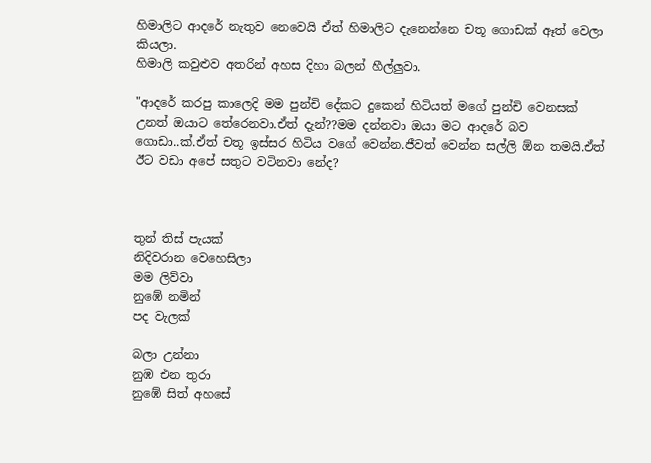හිමාලිට ආදරේ නැතුව නෙවෙයි ඒත් හිමාලිට දැනෙන්නෙ චතූ ගොඩක් ඈත් වෙලා කියලා.
හිමාලි කවුළුව අතරින් අහස දිහා බලන් හීල්ලුවා.

"ආදරේ කරපු කාලෙදි මම පුන්චි දේකට දුකෙන් හිටියත් මගේ පුන්චි වෙනසක් උනත් ඔයාට තේරෙනවා.ඒත් දැන්??මම දන්නවා ඔයා මට ආදරේ බව ගොඩා..ක්.ඒත් චතූ ඉස්සර හිටිය වගේ වෙන්න.ජීවත් වෙන්න සල්ලි ඕන තමයි.ඒත්  ඊට වඩා අපේ සතුට වටිනවා නේද?



තුන් තිස් පැයක්
නිදිවරාන වෙහෙසිලා
මම ලිව්වා
නුඹේ නමින්
පද වැලක්

බලා උන්නා
නුඹ එන තුරා
නුඹේ සිත් අහසේ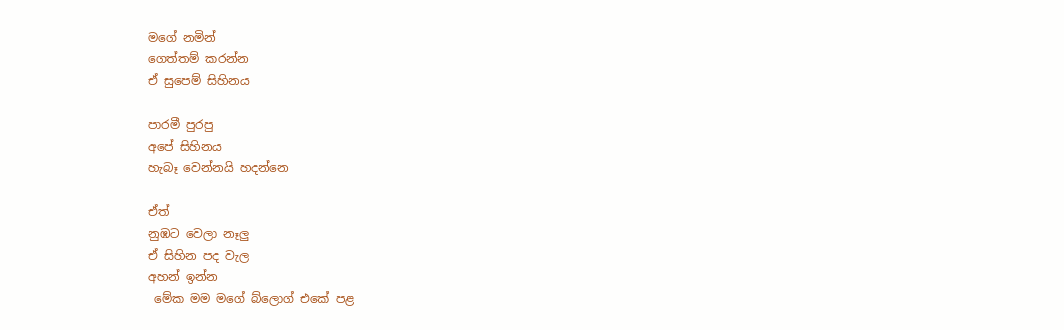මගේ නමින්
ගෙත්තම් කරන්න
ඒ සුපෙම් සිහිනය

පාරමී පුරපු
අපේ සිහිනය
හැබෑ වෙන්නයි හදන්නෙ

ඒත්
නුඹට වෙලා නෑලු
ඒ සිහින පද වැල
අහන් ඉන්න
 මේක මම මගේ බ්ලොග් එකේ පළ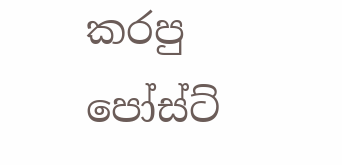කරපු පෝස්ට්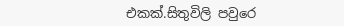එකක්.සිතුවිලි පවුරෙ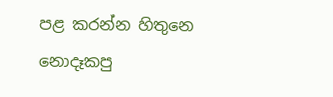පළ කරන්න හිතුනෙ නොදෑකපු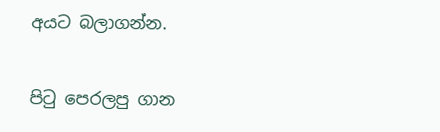අයට බලාගන්න.

පි‍ටු පෙරලපු ගාන